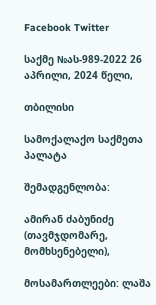Facebook Twitter

საქმე №ას-989-2022 26 აპრილი, 2024 წელი,

თბილისი

სამოქალაქო საქმეთა პალატა

შემადგენლობა:

ამირან ძაბუნიძე (თავმჯდომარე, მომხსენებელი),

მოსამართლეები: ლაშა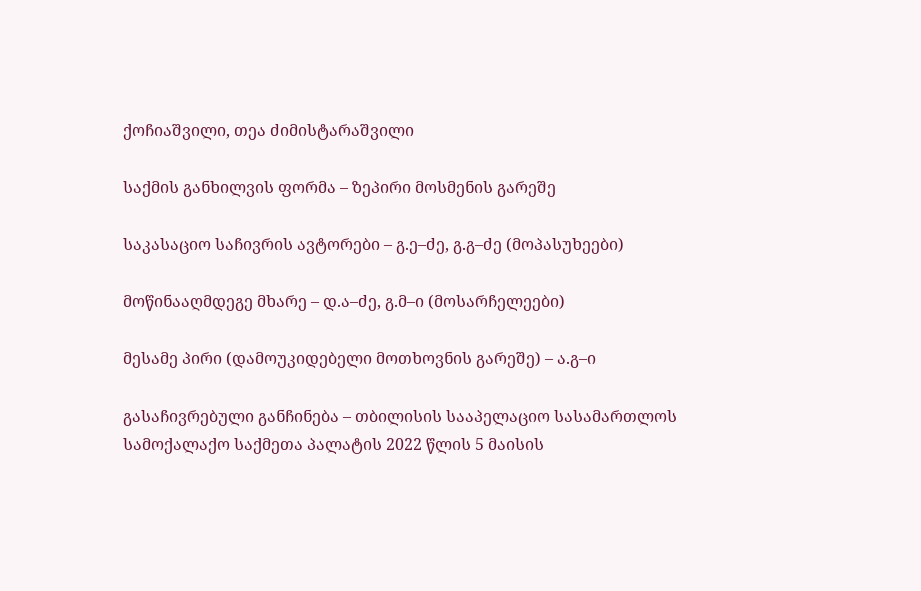ქოჩიაშვილი, თეა ძიმისტარაშვილი

საქმის განხილვის ფორმა – ზეპირი მოსმენის გარეშე

საკასაციო საჩივრის ავტორები – გ.ე–ძე, გ.გ–ძე (მოპასუხეები)

მოწინააღმდეგე მხარე – დ.ა–ძე, გ.მ–ი (მოსარჩელეები)

მესამე პირი (დამოუკიდებელი მოთხოვნის გარეშე) – ა.გ–ი

გასაჩივრებული განჩინება – თბილისის სააპელაციო სასამართლოს სამოქალაქო საქმეთა პალატის 2022 წლის 5 მაისის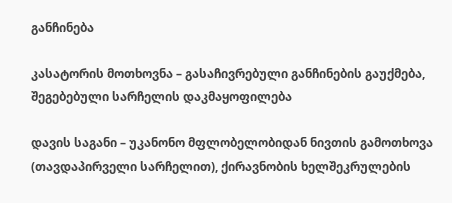განჩინება

კასატორის მოთხოვნა – გასაჩივრებული განჩინების გაუქმება, შეგებებული სარჩელის დაკმაყოფილება

დავის საგანი – უკანონო მფლობელობიდან ნივთის გამოთხოვა (თავდაპირველი სარჩელით), ქირავნობის ხელშეკრულების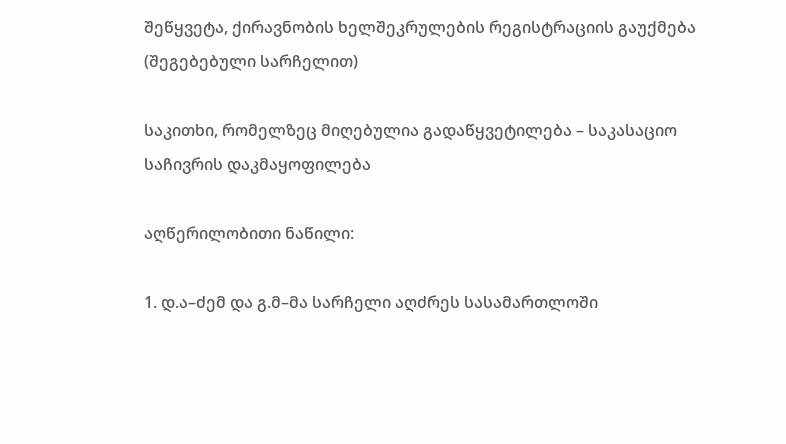შეწყვეტა, ქირავნობის ხელშეკრულების რეგისტრაციის გაუქმება (შეგებებული სარჩელით)

საკითხი, რომელზეც მიღებულია გადაწყვეტილება – საკასაციო საჩივრის დაკმაყოფილება

აღწერილობითი ნაწილი:

1. დ.ა–ძემ და გ.მ–მა სარჩელი აღძრეს სასამართლოში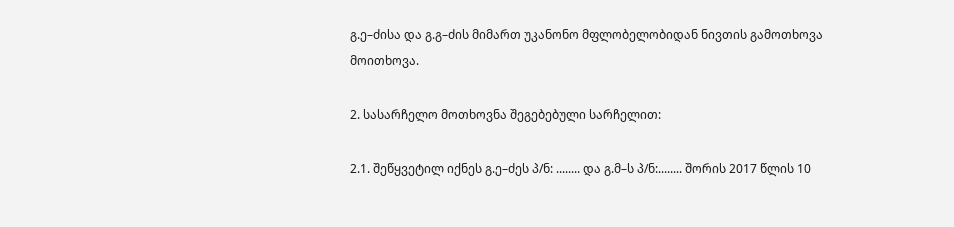გ.ე–ძისა და გ.გ–ძის მიმართ უკანონო მფლობელობიდან ნივთის გამოთხოვა მოითხოვა.

2. სასარჩელო მოთხოვნა შეგებებული სარჩელით:

2.1. შეწყვეტილ იქნეს გ.ე–ძეს პ/ნ: ........ და გ.მ–ს პ/ნ:........ შორის 2017 წლის 10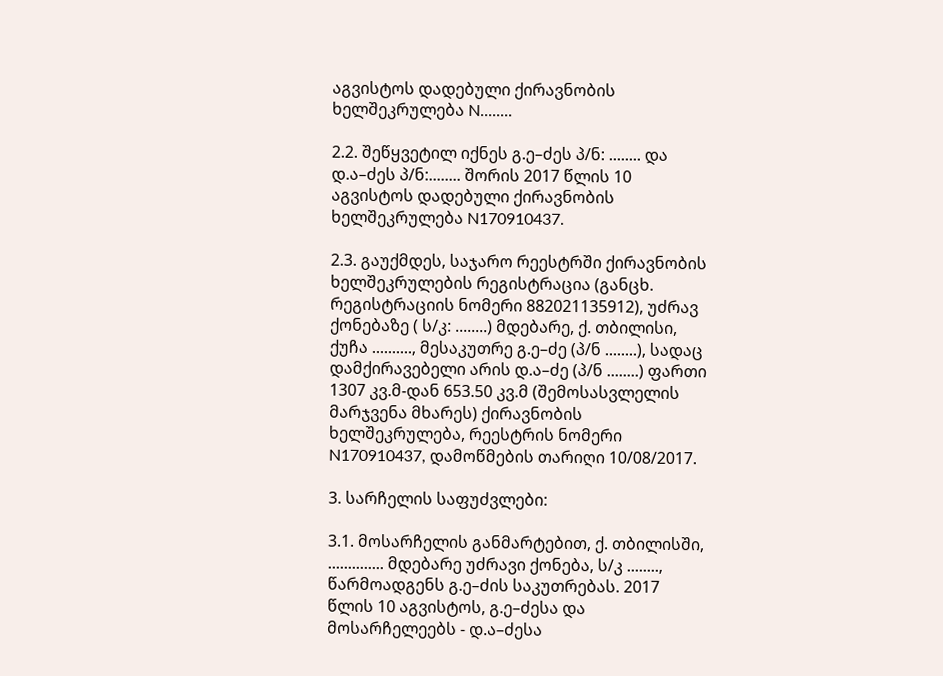აგვისტოს დადებული ქირავნობის ხელშეკრულება N........

2.2. შეწყვეტილ იქნეს გ.ე–ძეს პ/ნ: ........ და დ.ა–ძეს პ/ნ:........ შორის 2017 წლის 10 აგვისტოს დადებული ქირავნობის ხელშეკრულება N170910437.

2.3. გაუქმდეს, საჯარო რეესტრში ქირავნობის ხელშეკრულების რეგისტრაცია (განცხ. რეგისტრაციის ნომერი 882021135912), უძრავ ქონებაზე ( ს/კ: ........) მდებარე, ქ. თბილისი, ქუჩა .........., მესაკუთრე გ.ე–ძე (პ/ნ ........), სადაც დამქირავებელი არის დ.ა–ძე (პ/ნ ........) ფართი 1307 კვ.მ-დან 653.50 კვ.მ (შემოსასვლელის მარჯვენა მხარეს) ქირავნობის ხელშეკრულება, რეესტრის ნომერი N170910437, დამოწმების თარიღი 10/08/2017.

3. სარჩელის საფუძვლები:

3.1. მოსარჩელის განმარტებით, ქ. თბილისში, .............. მდებარე უძრავი ქონება, ს/კ ........, წარმოადგენს გ.ე–ძის საკუთრებას. 2017 წლის 10 აგვისტოს, გ.ე–ძესა და მოსარჩელეებს - დ.ა–ძესა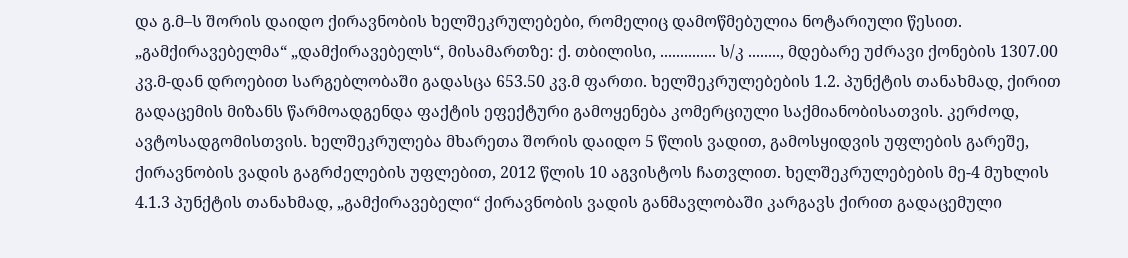და გ.მ–ს შორის დაიდო ქირავნობის ხელშეკრულებები, რომელიც დამოწმებულია ნოტარიული წესით. „გამქირავებელმა“ „დამქირავებელს“, მისამართზე: ქ. თბილისი, .............. ს/კ ........, მდებარე უძრავი ქონების 1307.00 კვ.მ-დან დროებით სარგებლობაში გადასცა 653.50 კვ.მ ფართი. ხელშეკრულებების 1.2. პუნქტის თანახმად, ქირით გადაცემის მიზანს წარმოადგენდა ფაქტის ეფექტური გამოყენება კომერციული საქმიანობისათვის. კერძოდ, ავტოსადგომისთვის. ხელშეკრულება მხარეთა შორის დაიდო 5 წლის ვადით, გამოსყიდვის უფლების გარეშე, ქირავნობის ვადის გაგრძელების უფლებით, 2012 წლის 10 აგვისტოს ჩათვლით. ხელშეკრულებების მე-4 მუხლის 4.1.3 პუნქტის თანახმად, „გამქირავებელი“ ქირავნობის ვადის განმავლობაში კარგავს ქირით გადაცემული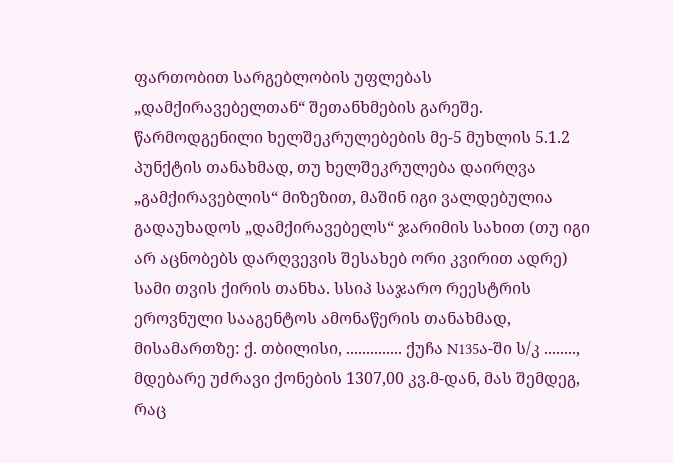ფართობით სარგებლობის უფლებას „დამქირავებელთან“ შეთანხმების გარეშე. წარმოდგენილი ხელშეკრულებების მე-5 მუხლის 5.1.2 პუნქტის თანახმად, თუ ხელშეკრულება დაირღვა „გამქირავებლის“ მიზეზით, მაშინ იგი ვალდებულია გადაუხადოს „დამქირავებელს“ ჯარიმის სახით (თუ იგი არ აცნობებს დარღვევის შესახებ ორი კვირით ადრე) სამი თვის ქირის თანხა. სსიპ საჯარო რეესტრის ეროვნული სააგენტოს ამონაწერის თანახმად, მისამართზე: ქ. თბილისი, .............. ქუჩა N135ა-ში ს/კ ........, მდებარე უძრავი ქონების 1307,00 კვ.მ-დან, მას შემდეგ, რაც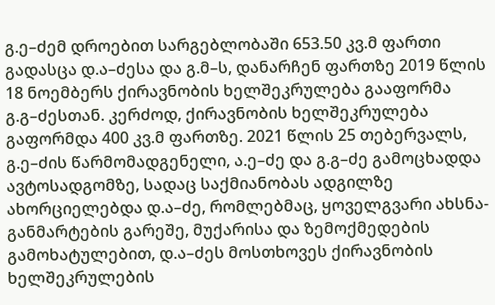გ.ე–ძემ დროებით სარგებლობაში 653.50 კვ.მ ფართი გადასცა დ.ა–ძესა და გ.მ–ს, დანარჩენ ფართზე 2019 წლის 18 ნოემბერს ქირავნობის ხელშეკრულება გააფორმა გ.გ–ძესთან. კერძოდ, ქირავნობის ხელშეკრულება გაფორმდა 400 კვ.მ ფართზე. 2021 წლის 25 თებერვალს, გ.ე–ძის წარმომადგენელი, ა.ე–ძე და გ.გ–ძე გამოცხადდა ავტოსადგომზე, სადაც საქმიანობას ადგილზე ახორციელებდა დ.ა–ძე, რომლებმაც, ყოველგვარი ახსნა-განმარტების გარეშე, მუქარისა და ზემოქმედების გამოხატულებით, დ.ა–ძეს მოსთხოვეს ქირავნობის ხელშეკრულების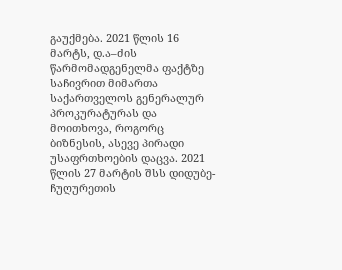გაუქმება. 2021 წლის 16 მარტს, დ.ა–ძის წარმომადგენელმა ფაქტზე საჩივრით მიმართა საქართველოს გენერალურ პროკურატურას და მოითხოვა, როგორც ბიზნესის, ასევე პირადი უსაფრთხოების დაცვა. 2021 წლის 27 მარტის შსს დიდუბე-ჩუღურეთის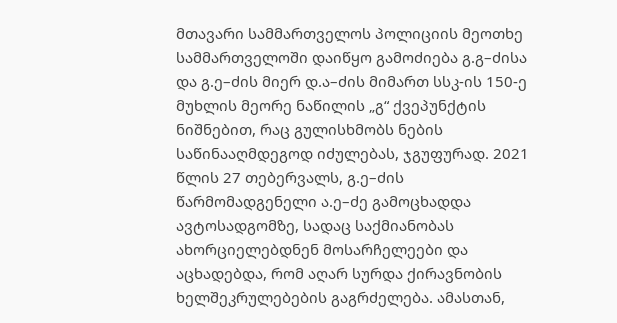მთავარი სამმართველოს პოლიციის მეოთხე სამმართველოში დაიწყო გამოძიება გ.გ–ძისა და გ.ე–ძის მიერ დ.ა–ძის მიმართ სსკ-ის 150-ე მუხლის მეორე ნაწილის „გ“ ქვეპუნქტის ნიშნებით, რაც გულისხმობს ნების საწინააღმდეგოდ იძულებას, ჯგუფურად. 2021 წლის 27 თებერვალს, გ.ე–ძის წარმომადგენელი ა.ე–ძე გამოცხადდა ავტოსადგომზე, სადაც საქმიანობას ახორციელებდნენ მოსარჩელეები და აცხადებდა, რომ აღარ სურდა ქირავნობის ხელშეკრულებების გაგრძელება. ამასთან,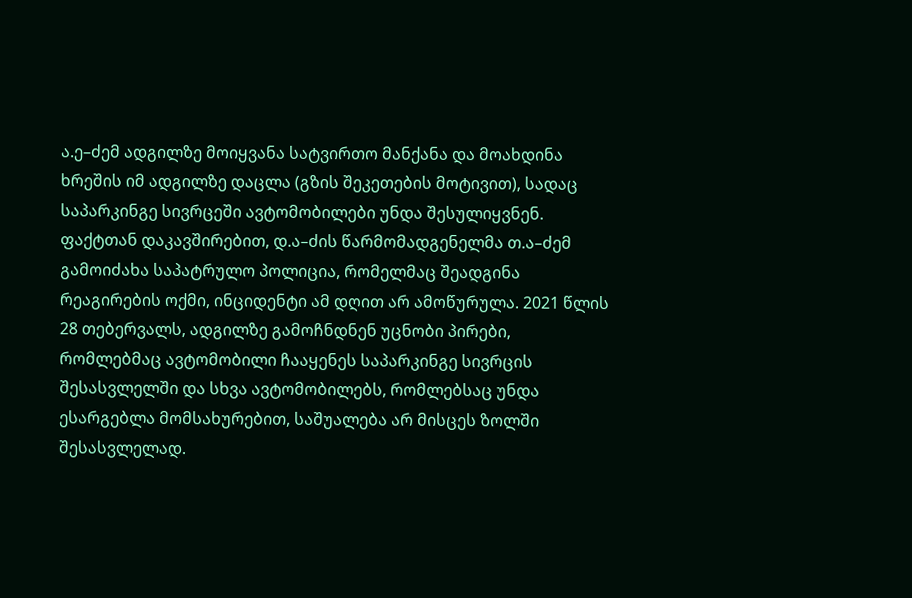ა.ე–ძემ ადგილზე მოიყვანა სატვირთო მანქანა და მოახდინა ხრეშის იმ ადგილზე დაცლა (გზის შეკეთების მოტივით), სადაც საპარკინგე სივრცეში ავტომობილები უნდა შესულიყვნენ. ფაქტთან დაკავშირებით, დ.ა–ძის წარმომადგენელმა თ.ა–ძემ გამოიძახა საპატრულო პოლიცია, რომელმაც შეადგინა რეაგირების ოქმი, ინციდენტი ამ დღით არ ამოწურულა. 2021 წლის 28 თებერვალს, ადგილზე გამოჩნდნენ უცნობი პირები, რომლებმაც ავტომობილი ჩააყენეს საპარკინგე სივრცის შესასვლელში და სხვა ავტომობილებს, რომლებსაც უნდა ესარგებლა მომსახურებით, საშუალება არ მისცეს ზოლში შესასვლელად.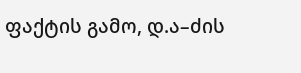ფაქტის გამო, დ.ა–ძის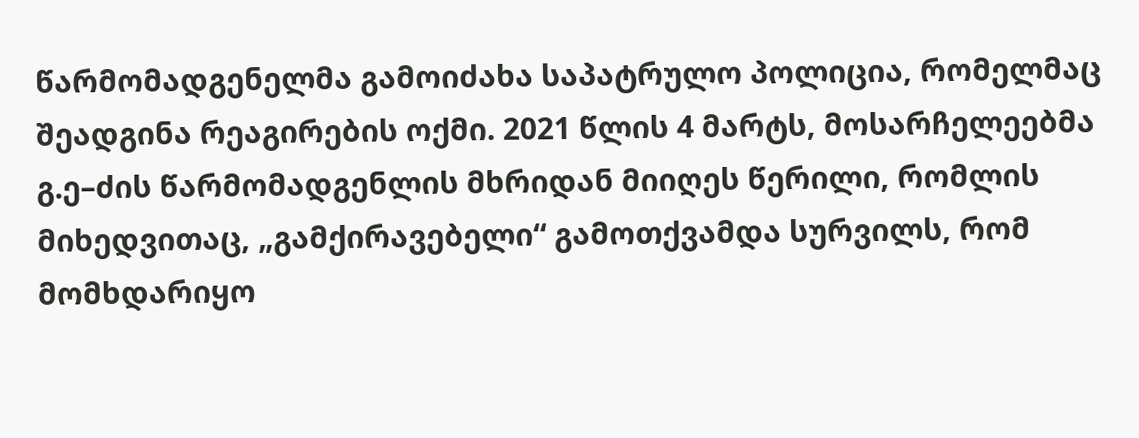წარმომადგენელმა გამოიძახა საპატრულო პოლიცია, რომელმაც შეადგინა რეაგირების ოქმი. 2021 წლის 4 მარტს, მოსარჩელეებმა გ.ე–ძის წარმომადგენლის მხრიდან მიიღეს წერილი, რომლის მიხედვითაც, „გამქირავებელი“ გამოთქვამდა სურვილს, რომ მომხდარიყო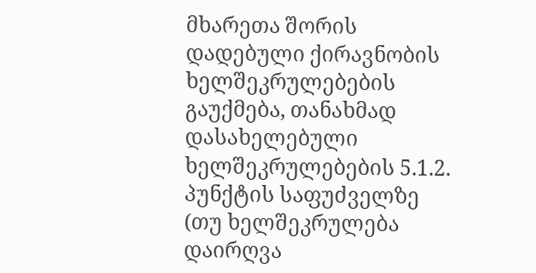მხარეთა შორის დადებული ქირავნობის ხელშეკრულებების გაუქმება, თანახმად დასახელებული ხელშეკრულებების 5.1.2. პუნქტის საფუძველზე (თუ ხელშეკრულება დაირღვა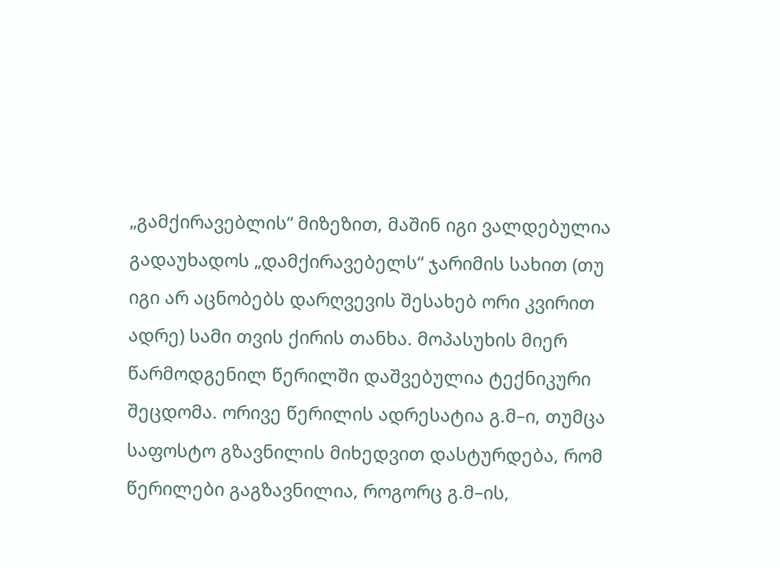„გამქირავებლის“ მიზეზით, მაშინ იგი ვალდებულია გადაუხადოს „დამქირავებელს“ ჯარიმის სახით (თუ იგი არ აცნობებს დარღვევის შესახებ ორი კვირით ადრე) სამი თვის ქირის თანხა. მოპასუხის მიერ წარმოდგენილ წერილში დაშვებულია ტექნიკური შეცდომა. ორივე წერილის ადრესატია გ.მ–ი, თუმცა საფოსტო გზავნილის მიხედვით დასტურდება, რომ წერილები გაგზავნილია, როგორც გ.მ–ის,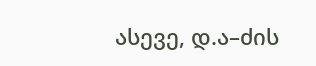ასევე, დ.ა–ძის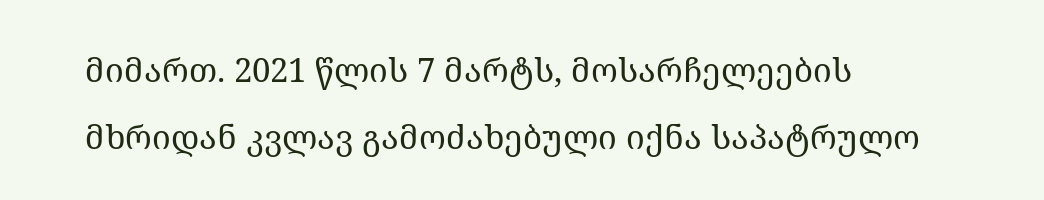მიმართ. 2021 წლის 7 მარტს, მოსარჩელეების მხრიდან კვლავ გამოძახებული იქნა საპატრულო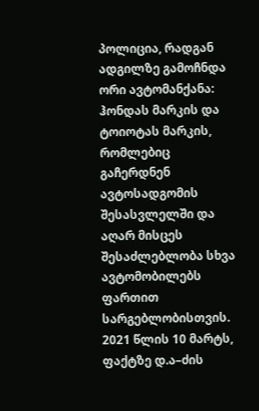პოლიცია, რადგან ადგილზე გამოჩნდა ორი ავტომანქანა: ჰონდას მარკის და ტოიოტას მარკის, რომლებიც გაჩერდნენ ავტოსადგომის შესასვლელში და აღარ მისცეს შესაძლებლობა სხვა ავტომობილებს ფართით სარგებლობისთვის. 2021 წლის 10 მარტს, ფაქტზე დ.ა–ძის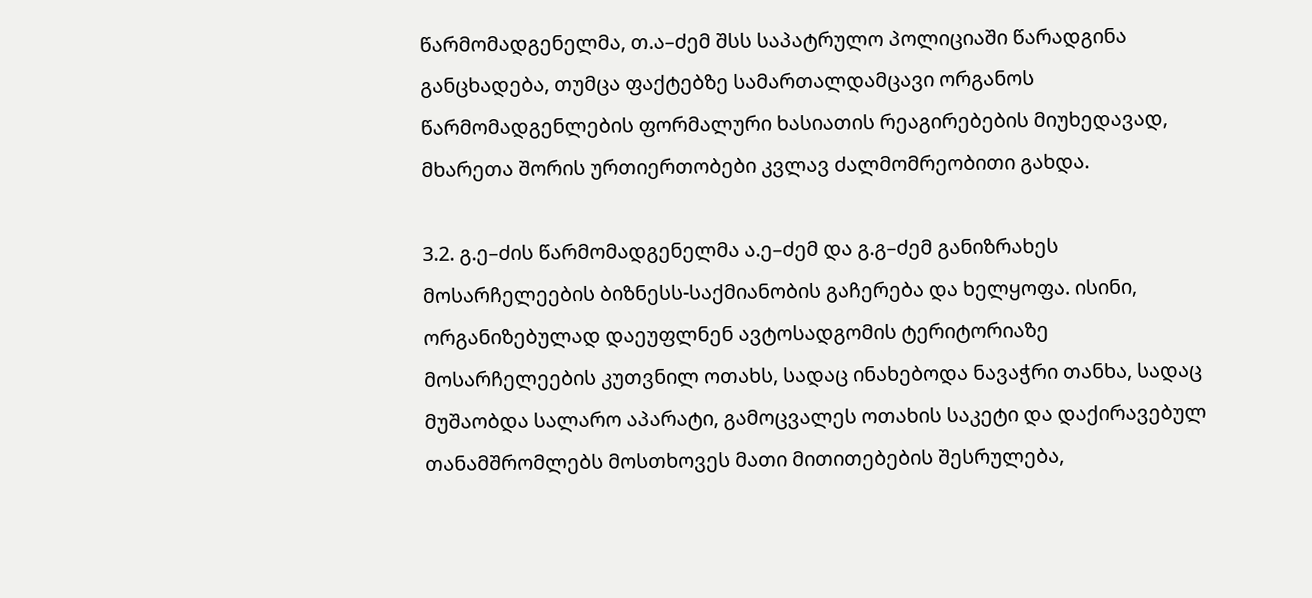წარმომადგენელმა, თ.ა–ძემ შსს საპატრულო პოლიციაში წარადგინა განცხადება, თუმცა ფაქტებზე სამართალდამცავი ორგანოს წარმომადგენლების ფორმალური ხასიათის რეაგირებების მიუხედავად, მხარეთა შორის ურთიერთობები კვლავ ძალმომრეობითი გახდა.

3.2. გ.ე–ძის წარმომადგენელმა ა.ე–ძემ და გ.გ–ძემ განიზრახეს მოსარჩელეების ბიზნესს-საქმიანობის გაჩერება და ხელყოფა. ისინი, ორგანიზებულად დაეუფლნენ ავტოსადგომის ტერიტორიაზე მოსარჩელეების კუთვნილ ოთახს, სადაც ინახებოდა ნავაჭრი თანხა, სადაც მუშაობდა სალარო აპარატი, გამოცვალეს ოთახის საკეტი და დაქირავებულ თანამშრომლებს მოსთხოვეს მათი მითითებების შესრულება,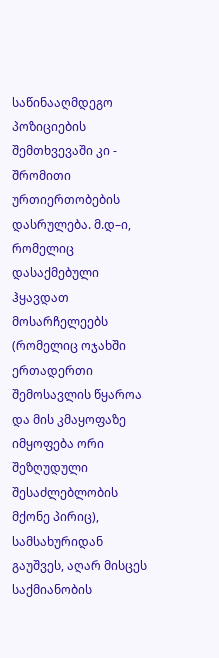საწინააღმდეგო პოზიციების შემთხვევაში კი - შრომითი ურთიერთობების დასრულება. მ.დ–ი, რომელიც დასაქმებული ჰყავდათ მოსარჩელეებს (რომელიც ოჯახში ერთადერთი შემოსავლის წყაროა და მის კმაყოფაზე იმყოფება ორი შეზღუდული შესაძლებლობის მქონე პირიც), სამსახურიდან გაუშვეს, აღარ მისცეს საქმიანობის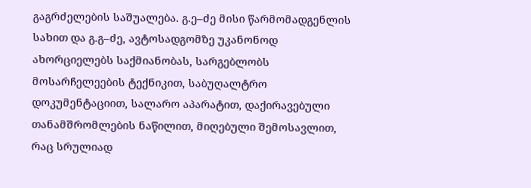გაგრძელების საშუალება. გ.ე–ძე მისი წარმომადგენლის სახით და გ.გ–ძე, ავტოსადგომზე უკანონოდ ახორციელებს საქმიანობას, სარგებლობს მოსარჩელეების ტექნიკით, საბუღალტრო დოკუმენტაციით, სალარო აპარატით, დაქირავებული თანამშრომლების ნაწილით, მიღებული შემოსავლით, რაც სრულიად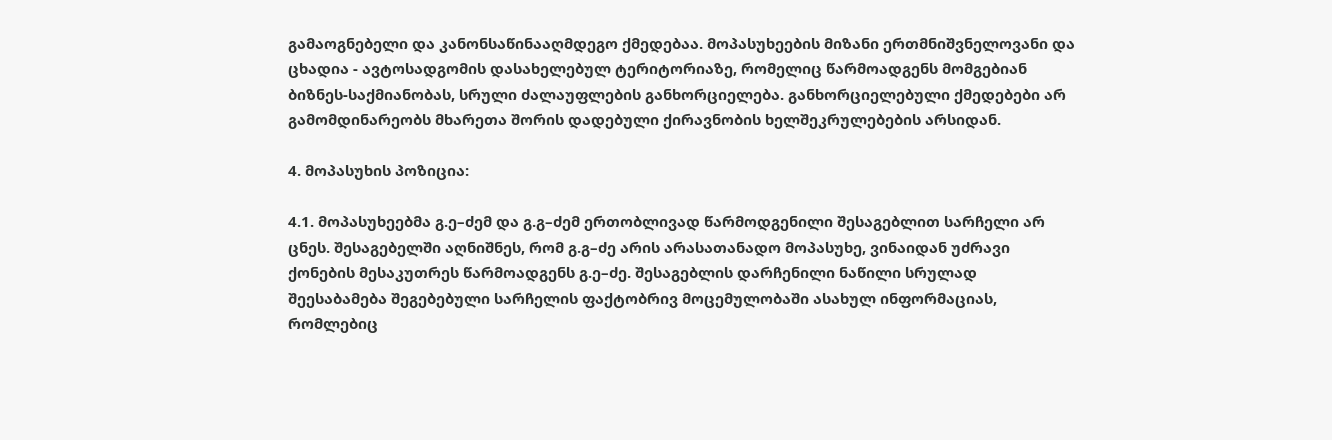გამაოგნებელი და კანონსაწინააღმდეგო ქმედებაა. მოპასუხეების მიზანი ერთმნიშვნელოვანი და ცხადია - ავტოსადგომის დასახელებულ ტერიტორიაზე, რომელიც წარმოადგენს მომგებიან ბიზნეს-საქმიანობას, სრული ძალაუფლების განხორციელება. განხორციელებული ქმედებები არ გამომდინარეობს მხარეთა შორის დადებული ქირავნობის ხელშეკრულებების არსიდან.

4. მოპასუხის პოზიცია:

4.1. მოპასუხეებმა გ.ე–ძემ და გ.გ–ძემ ერთობლივად წარმოდგენილი შესაგებლით სარჩელი არ ცნეს. შესაგებელში აღნიშნეს, რომ გ.გ–ძე არის არასათანადო მოპასუხე, ვინაიდან უძრავი ქონების მესაკუთრეს წარმოადგენს გ.ე–ძე. შესაგებლის დარჩენილი ნაწილი სრულად შეესაბამება შეგებებული სარჩელის ფაქტობრივ მოცემულობაში ასახულ ინფორმაციას, რომლებიც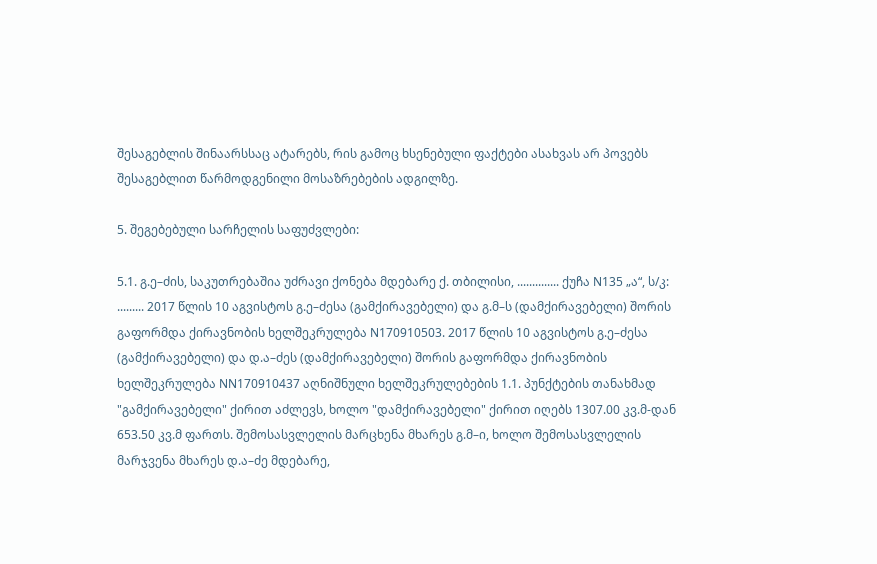შესაგებლის შინაარსსაც ატარებს, რის გამოც ხსენებული ფაქტები ასახვას არ პოვებს შესაგებლით წარმოდგენილი მოსაზრებების ადგილზე.

5. შეგებებული სარჩელის საფუძვლები:

5.1. გ.ე–ძის, საკუთრებაშია უძრავი ქონება მდებარე ქ. თბილისი, .............. ქუჩა N135 „ა“, ს/კ: ......... 2017 წლის 10 აგვისტოს გ.ე–ძესა (გამქირავებელი) და გ.მ–ს (დამქირავებელი) შორის გაფორმდა ქირავნობის ხელშეკრულება N170910503. 2017 წლის 10 აგვისტოს გ.ე–ძესა (გამქირავებელი) და დ.ა–ძეს (დამქირავებელი) შორის გაფორმდა ქირავნობის ხელშეკრულება NN170910437 აღნიშნული ხელშეკრულებების 1.1. პუნქტების თანახმად "გამქირავებელი" ქირით აძლევს, ხოლო "დამქირავებელი" ქირით იღებს 1307.00 კვ.მ-დან 653.50 კვ.მ ფართს. შემოსასვლელის მარცხენა მხარეს გ.მ–ი, ხოლო შემოსასვლელის მარჯვენა მხარეს დ.ა–ძე მდებარე,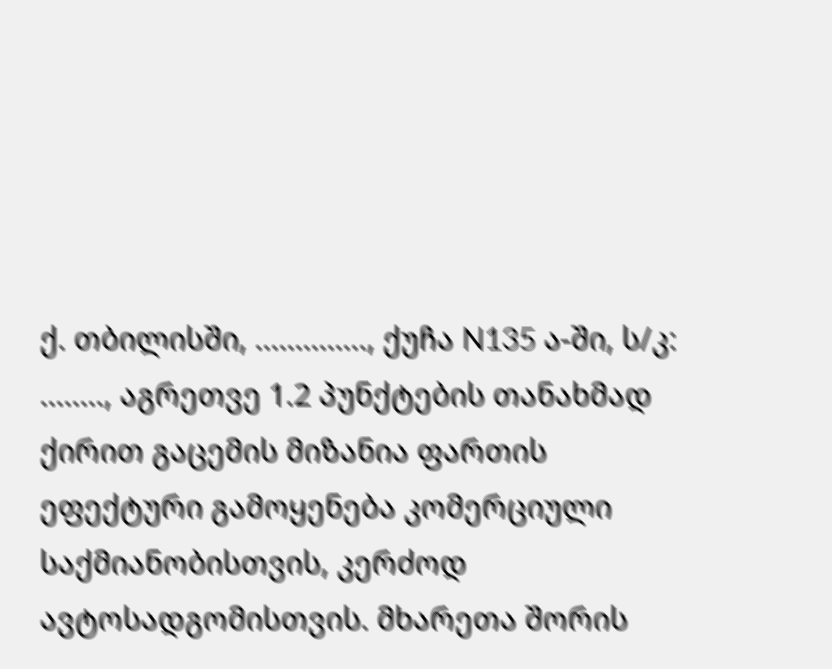ქ. თბილისში, .............., ქუჩა N135 ა-ში, ს/კ: ........, აგრეთვე 1.2 პუნქტების თანახმად ქირით გაცემის მიზანია ფართის ეფექტური გამოყენება კომერციული საქმიანობისთვის, კერძოდ ავტოსადგომისთვის. მხარეთა შორის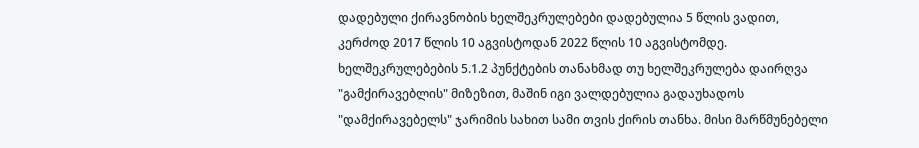დადებული ქირავნობის ხელშეკრულებები დადებულია 5 წლის ვადით, კერძოდ 2017 წლის 10 აგვისტოდან 2022 წლის 10 აგვისტომდე. ხელშეკრულებების 5.1.2 პუნქტების თანახმად თუ ხელშეკრულება დაირღვა "გამქირავებლის" მიზეზით, მაშინ იგი ვალდებულია გადაუხადოს "დამქირავებელს" ჯარიმის სახით სამი თვის ქირის თანხა. მისი მარწმუნებელი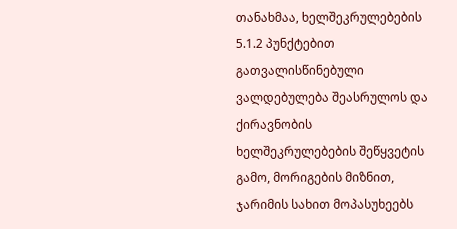თანახმაა, ხელშეკრულებების 5.1.2 პუნქტებით გათვალისწინებული ვალდებულება შეასრულოს და ქირავნობის ხელშეკრულებების შეწყვეტის გამო, მორიგების მიზნით, ჯარიმის სახით მოპასუხეებს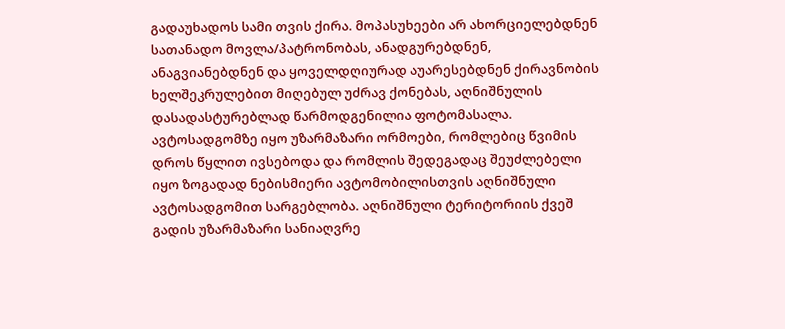გადაუხადოს სამი თვის ქირა. მოპასუხეები არ ახორციელებდნენ სათანადო მოვლა/პატრონობას, ანადგურებდნენ, ანაგვიანებდნენ და ყოველდღიურად აუარესებდნენ ქირავნობის ხელშეკრულებით მიღებულ უძრავ ქონებას, აღნიშნულის დასადასტურებლად წარმოდგენილია ფოტომასალა. ავტოსადგომზე იყო უზარმაზარი ორმოები, რომლებიც წვიმის დროს წყლით ივსებოდა და რომლის შედეგადაც შეუძლებელი იყო ზოგადად ნებისმიერი ავტომობილისთვის აღნიშნული ავტოსადგომით სარგებლობა. აღნიშნული ტერიტორიის ქვეშ გადის უზარმაზარი სანიაღვრე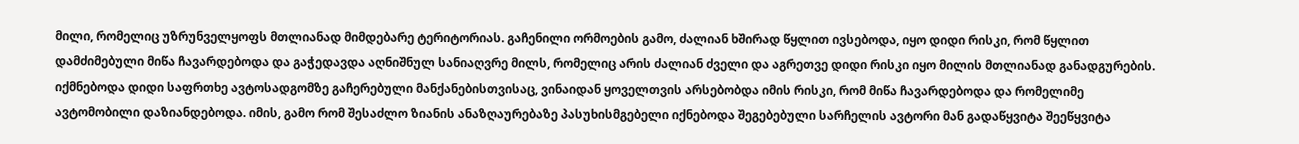მილი, რომელიც უზრუნველყოფს მთლიანად მიმდებარე ტერიტორიას. გაჩენილი ორმოების გამო, ძალიან ხშირად წყლით ივსებოდა, იყო დიდი რისკი, რომ წყლით დამძიმებული მიწა ჩავარდებოდა და გაჭედავდა აღნიშნულ სანიაღვრე მილს, რომელიც არის ძალიან ძველი და აგრეთვე დიდი რისკი იყო მილის მთლიანად განადგურების. იქმნებოდა დიდი საფრთხე ავტოსადგომზე გაჩერებული მანქანებისთვისაც, ვინაიდან ყოველთვის არსებობდა იმის რისკი, რომ მიწა ჩავარდებოდა და რომელიმე ავტომობილი დაზიანდებოდა. იმის, გამო რომ შესაძლო ზიანის ანაზღაურებაზე პასუხისმგებელი იქნებოდა შეგებებული სარჩელის ავტორი მან გადაწყვიტა შეეწყვიტა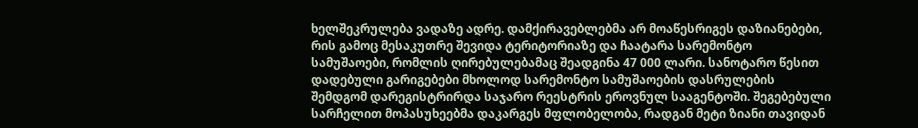ხელშეკრულება ვადაზე ადრე. დამქირავებლებმა არ მოაწესრიგეს დაზიანებები, რის გამოც მესაკუთრე შევიდა ტერიტორიაზე და ჩაატარა სარემონტო სამუშაოები, რომლის ღირებულებამაც შეადგინა 47 000 ლარი. სანოტარო წესით დადებული გარიგებები მხოლოდ სარემონტო სამუშაოების დასრულების შემდგომ დარეგისტრირდა საჯარო რეესტრის ეროვნულ სააგენტოში. შეგებებული სარჩელით მოპასუხეებმა დაკარგეს მფლობელობა, რადგან მეტი ზიანი თავიდან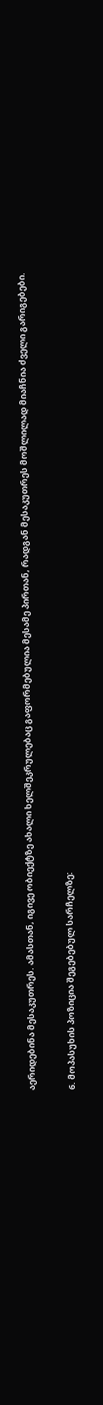აერიდებინა მესაკუთრეს. ამასთან, იგივე ობიექტზე ახალი ხელშეკრულებაც გაფორმებულია მესამე პირთან, რადგან მესაკუთრეს მოშლილად მიაჩნია ძველი გარიგებები.

6. მოპასუხის პოზიცია შეგებებულ სარჩელზე: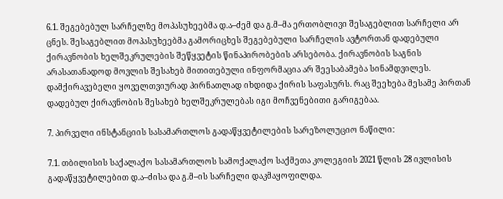6.1. შეგებებულ სარჩელზე მოპასუხეებმა დ.ა–ძემ და გ.მ–მა ერთობლივი შესაგებლით სარჩელი არ ცნეს. შესაგებლით მოპასუხეებმა გამორიცხეს შეგებებული სარჩელის ავტორთან დადებული ქირავნობის ხელშეკრულების შეწყვეტის წინაპირობების არსებობა. ქირავნობის საგნის არასათანადოდ მოვლის შესახებ მითითებული ინფორმაცია არ შეესაბამება სინამდვილეს. დამქირავებელი ყოველთვიურად პირნათლად იხდიდა ქირის საფასურს. რაც შეეხება მესამე პირთან დადებულ ქირავნობის შესახებ ხელშეკრულებას იგი მოჩვენებითი გარიგებაა.

7. პირველი ინსტანციის სასამართლოს გადაწყვეტილების სარეზოლუციო ნაწილი:

7.1. თბილისის საქალაქო სასამართლოს სამოქალაქო საქმეთა კოლეგიის 2021 წლის 28 ივლისის გადაწყვეტილებით დ.ა–ძისა და გ.მ–ის სარჩელი დაკმაყოფილდა.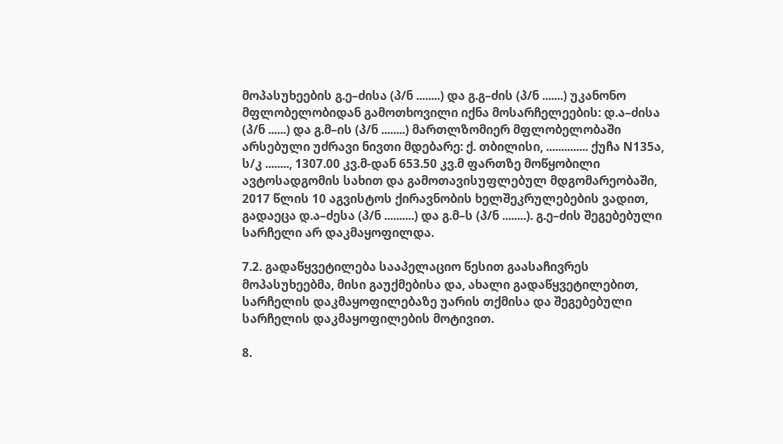მოპასუხეების გ.ე–ძისა (პ/ნ ........) და გ.გ–ძის (პ/ნ .......) უკანონო მფლობელობიდან გამოთხოვილი იქნა მოსარჩელეების: დ.ა–ძისა (პ/ნ ......) და გ.მ–ის (პ/ნ ........) მართლზომიერ მფლობელობაში არსებული უძრავი ნივთი მდებარე: ქ. თბილისი, .............. ქუჩა N135ა, ს/კ ........, 1307.00 კვ.მ-დან 653.50 კვ.მ ფართზე მოწყობილი ავტოსადგომის სახით და გამოთავისუფლებულ მდგომარეობაში, 2017 წლის 10 აგვისტოს ქირავნობის ხელშეკრულებების ვადით, გადაეცა დ.ა–ძესა (პ/ნ ..........) და გ.მ–ს (პ/ნ ........). გ.ე–ძის შეგებებული სარჩელი არ დაკმაყოფილდა.

7.2. გადაწყვეტილება სააპელაციო წესით გაასაჩივრეს მოპასუხეებმა, მისი გაუქმებისა და, ახალი გადაწყვეტილებით, სარჩელის დაკმაყოფილებაზე უარის თქმისა და შეგებებული სარჩელის დაკმაყოფილების მოტივით.

8.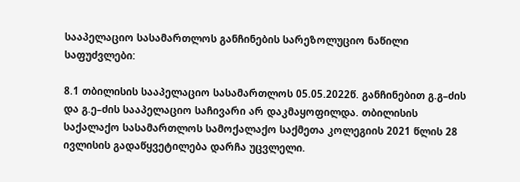სააპელაციო სასამართლოს განჩინების სარეზოლუციო ნაწილი საფუძვლები:

8.1 თბილისის სააპელაციო სასამართლოს 05.05.2022წ. განჩინებით გ.გ–ძის და გ.ე–ძის სააპელაციო საჩივარი არ დაკმაყოფილდა. თბილისის საქალაქო სასამართლოს სამოქალაქო საქმეთა კოლეგიის 2021 წლის 28 ივლისის გადაწყვეტილება დარჩა უცვლელი.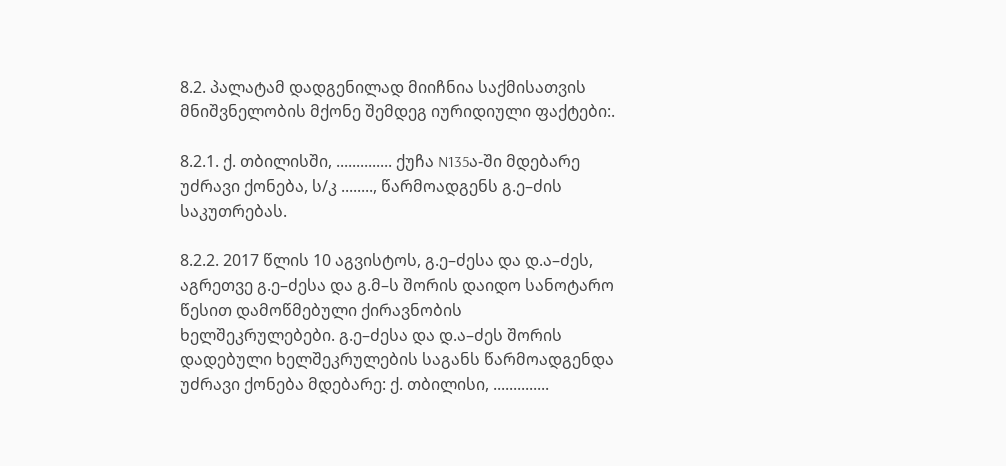8.2. პალატამ დადგენილად მიიჩნია საქმისათვის მნიშვნელობის მქონე შემდეგ იურიდიული ფაქტები:.

8.2.1. ქ. თბილისში, .............. ქუჩა N135ა-ში მდებარე უძრავი ქონება, ს/კ ........, წარმოადგენს გ.ე–ძის საკუთრებას.

8.2.2. 2017 წლის 10 აგვისტოს, გ.ე–ძესა და დ.ა–ძეს, აგრეთვე გ.ე–ძესა და გ.მ–ს შორის დაიდო სანოტარო წესით დამოწმებული ქირავნობის ხელშეკრულებები. გ.ე–ძესა და დ.ა–ძეს შორის დადებული ხელშეკრულების საგანს წარმოადგენდა უძრავი ქონება მდებარე: ქ. თბილისი, ..............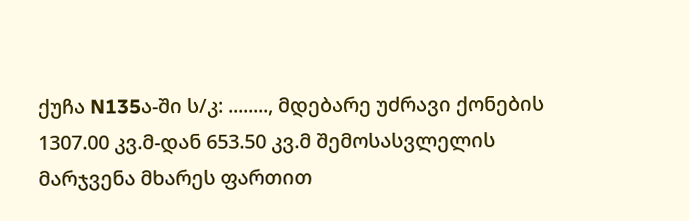ქუჩა N135ა-ში ს/კ: ........, მდებარე უძრავი ქონების 1307.00 კვ.მ-დან 653.50 კვ.მ შემოსასვლელის მარჯვენა მხარეს ფართით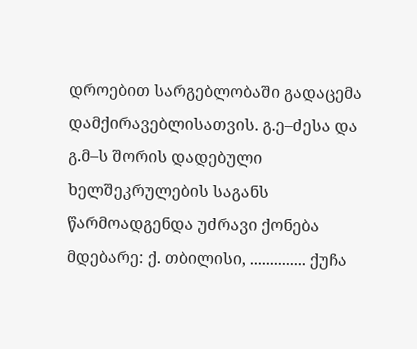დროებით სარგებლობაში გადაცემა დამქირავებლისათვის. გ.ე–ძესა და გ.მ–ს შორის დადებული ხელშეკრულების საგანს წარმოადგენდა უძრავი ქონება მდებარე: ქ. თბილისი, .............. ქუჩა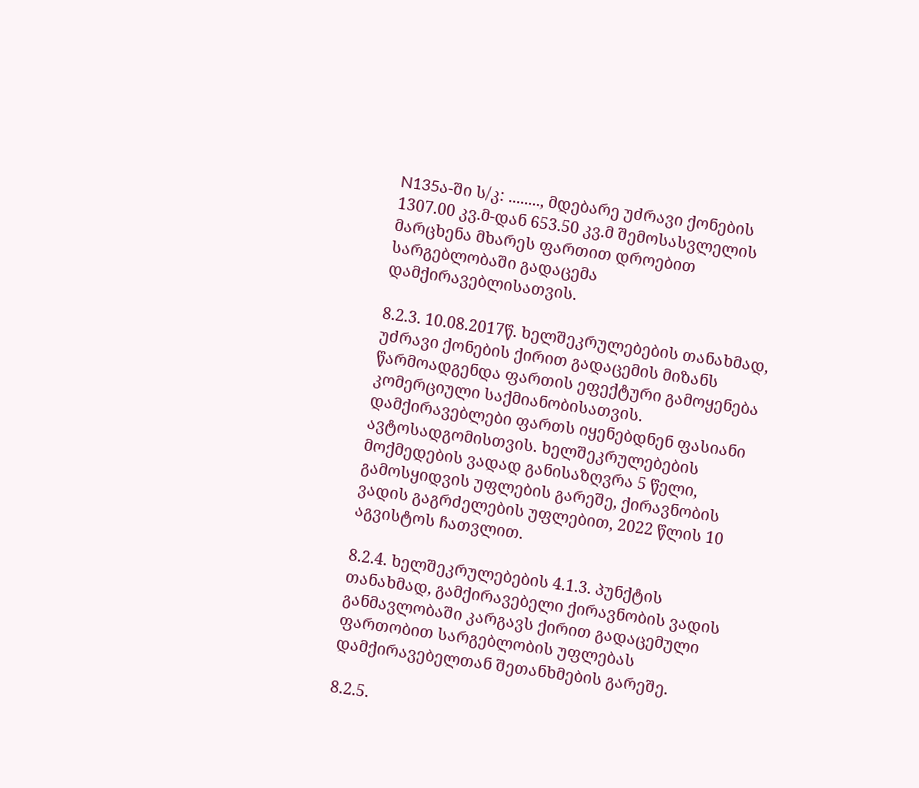N135ა-ში ს/კ: ........, მდებარე უძრავი ქონების 1307.00 კვ.მ-დან 653.50 კვ.მ შემოსასვლელის მარცხენა მხარეს ფართით დროებით სარგებლობაში გადაცემა დამქირავებლისათვის.

8.2.3. 10.08.2017წ. ხელშეკრულებების თანახმად, უძრავი ქონების ქირით გადაცემის მიზანს წარმოადგენდა ფართის ეფექტური გამოყენება კომერციული საქმიანობისათვის. დამქირავებლები ფართს იყენებდნენ ფასიანი ავტოსადგომისთვის. ხელშეკრულებების მოქმედების ვადად განისაზღვრა 5 წელი, გამოსყიდვის უფლების გარეშე, ქირავნობის ვადის გაგრძელების უფლებით, 2022 წლის 10 აგვისტოს ჩათვლით.

8.2.4. ხელშეკრულებების 4.1.3. პუნქტის თანახმად, გამქირავებელი ქირავნობის ვადის განმავლობაში კარგავს ქირით გადაცემული ფართობით სარგებლობის უფლებას დამქირავებელთან შეთანხმების გარეშე.

8.2.5.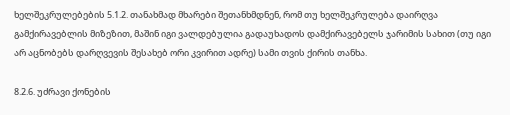ხელშეკრულებების 5.1.2. თანახმად მხარები შეთანხმდნენ, რომ თუ ხელშეკრულება დაირღვა გამქირავებლის მიზეზით, მაშინ იგი ვალდებულია გადაუხადოს დამქირავებელს ჯარიმის სახით (თუ იგი არ აცნობებს დარღვევის შესახებ ორი კვირით ადრე) სამი თვის ქირის თანხა.

8.2.6. უძრავი ქონების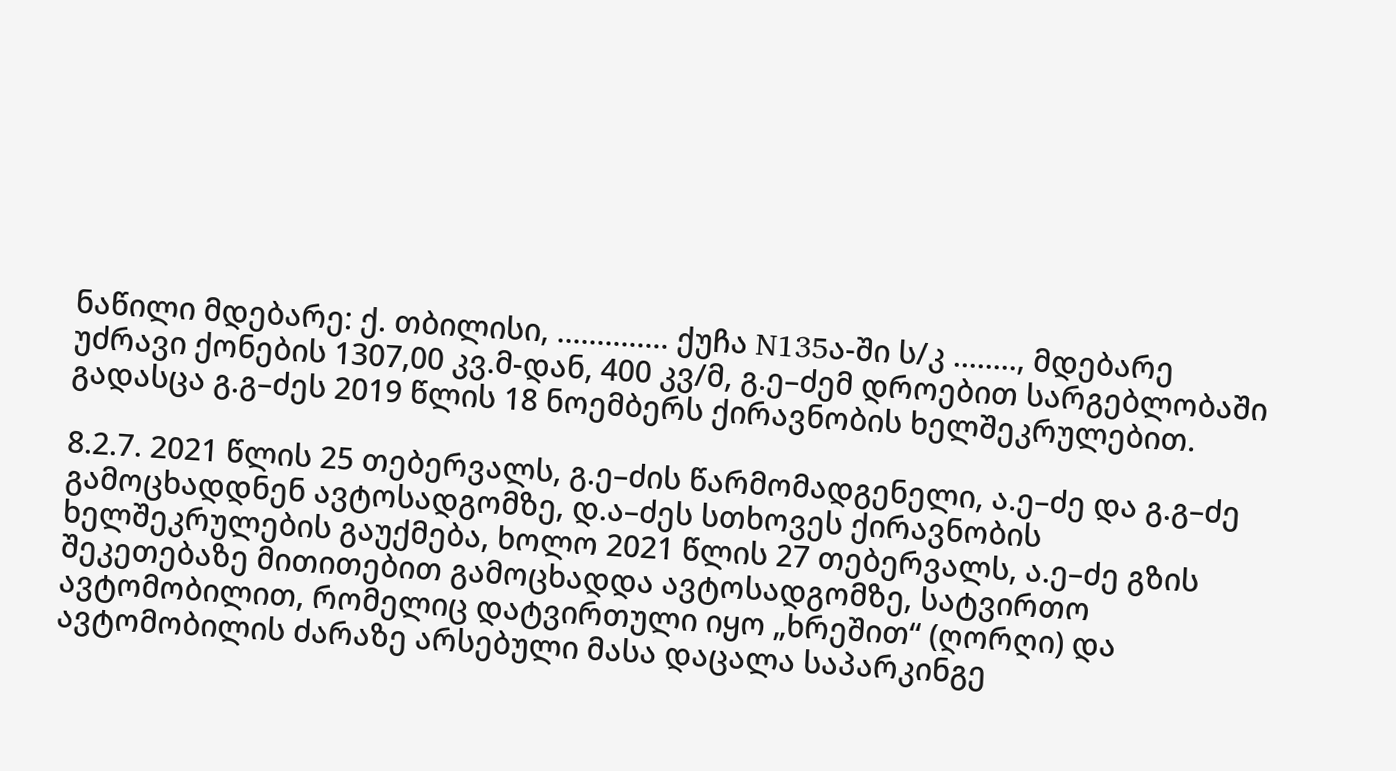ნაწილი მდებარე: ქ. თბილისი, .............. ქუჩა N135ა-ში ს/კ ........, მდებარე უძრავი ქონების 1307,00 კვ.მ-დან, 400 კვ/მ, გ.ე–ძემ დროებით სარგებლობაში გადასცა გ.გ–ძეს 2019 წლის 18 ნოემბერს ქირავნობის ხელშეკრულებით.

8.2.7. 2021 წლის 25 თებერვალს, გ.ე–ძის წარმომადგენელი, ა.ე–ძე და გ.გ–ძე გამოცხადდნენ ავტოსადგომზე, დ.ა–ძეს სთხოვეს ქირავნობის ხელშეკრულების გაუქმება, ხოლო 2021 წლის 27 თებერვალს, ა.ე–ძე გზის შეკეთებაზე მითითებით გამოცხადდა ავტოსადგომზე, სატვირთო ავტომობილით, რომელიც დატვირთული იყო „ხრეშით“ (ღორღი) და ავტომობილის ძარაზე არსებული მასა დაცალა საპარკინგე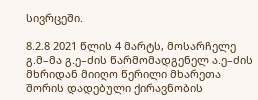სივრცეში.

8.2.8 2021 წლის 4 მარტს, მოსარჩელე გ.მ–მა გ.ე–ძის წარმომადგენელ ა.ე–ძის მხრიდან მიიღო წერილი მხარეთა შორის დადებული ქირავნობის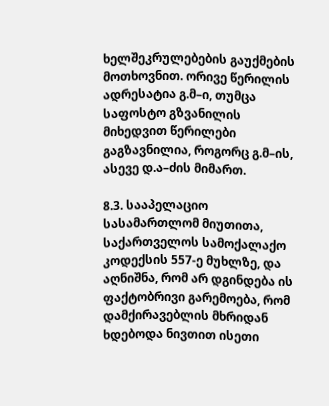ხელშეკრულებების გაუქმების მოთხოვნით. ორივე წერილის ადრესატია გ.მ–ი, თუმცა საფოსტო გზვანილის მიხედვით წერილები გაგზავნილია, როგორც გ.მ–ის, ასევე დ.ა–ძის მიმართ.

8.3. სააპელაციო სასამართლომ მიუთითა, საქართველოს სამოქალაქო კოდექსის 557-ე მუხლზე, და აღნიშნა, რომ არ დგინდება ის ფაქტობრივი გარემოება, რომ დამქირავებლის მხრიდან ხდებოდა ნივთით ისეთი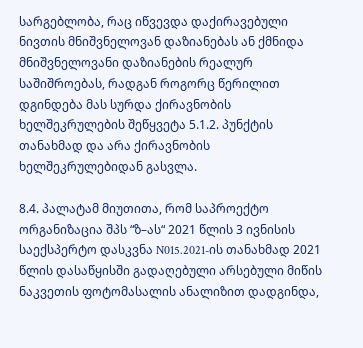სარგებლობა, რაც იწვევდა დაქირავებული ნივთის მნიშვნელოვან დაზიანებას ან ქმნიდა მნიშვნელოვანი დაზიანების რეალურ საშიშროებას, რადგან როგორც წერილით დგინდება მას სურდა ქირავნობის ხელშეკრულების შეწყვეტა 5.1.2. პუნქტის თანახმად და არა ქირავნობის ხელშეკრულებიდან გასვლა.

8.4. პალატამ მიუთითა, რომ საპროექტო ორგანიზაცია შპს “ზ–ას“ 2021 წლის 3 ივნისის საექსპერტო დასკვნა N015.2021-ის თანახმად 2021 წლის დასაწყისში გადაღებული არსებული მიწის ნაკვეთის ფოტომასალის ანალიზით დადგინდა,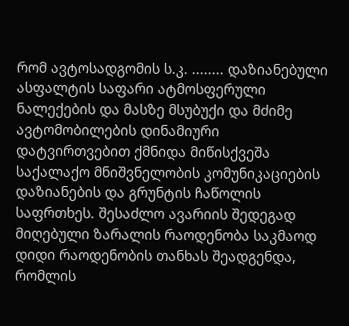რომ ავტოსადგომის ს.კ. ........ დაზიანებული ასფალტის საფარი ატმოსფერული ნალექების და მასზე მსუბუქი და მძიმე ავტომობილების დინამიური დატვირთვებით ქმნიდა მიწისქვეშა საქალაქო მნიშვნელობის კომუნიკაციების დაზიანების და გრუნტის ჩაწოლის საფრთხეს. შესაძლო ავარიის შედეგად მიღებული ზარალის რაოდენობა საკმაოდ დიდი რაოდენობის თანხას შეადგენდა, რომლის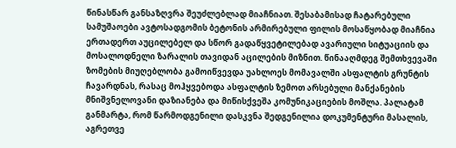წინასწარ განსაზღვრა შეუძლებლად მიაჩნიათ. შესაბამისად ჩატარებული სამუშაოები ავტოსადგომის ბეტონის არმირებული ფილის მოსაწყობად მიაჩნია ერთადერთ აუცილებელ და სწორ გადაწყვეტილებად ავარიული სიტუაციის და მოსალოდნელი ზარალის თავიდან აცილების მიზნით. წინააღმდეგ შემთხვევაში ზომების მიუღებლობა გამოიწვევდა უახლოეს მომავალში ასფალტის გრუნტის ჩავარდნას, რასაც მოჰყვებოდა ასფალტის ზემოთ არსებული მანქანების მნიშვნელოვანი დაზიანება და მიწისქვეშა კომუნიკაციების მოშლა. პალატამ განმარტა, რომ წარმოდგენილი დასკვნა შედგენილია დოკუმენტური მასალის, აგრეთვე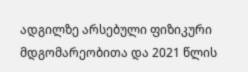ადგილზე არსებული ფიზიკური მდგომარეობითა და 2021 წლის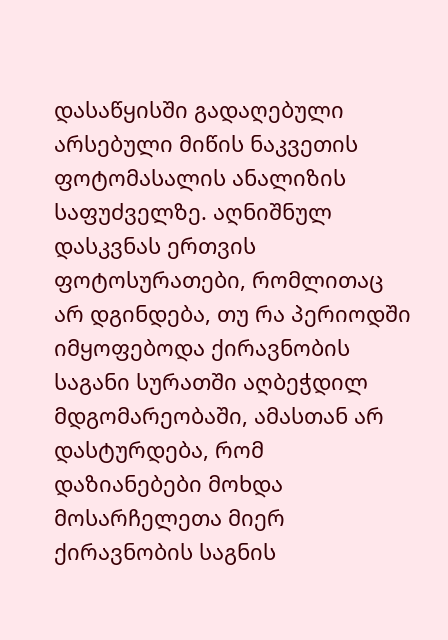დასაწყისში გადაღებული არსებული მიწის ნაკვეთის ფოტომასალის ანალიზის საფუძველზე. აღნიშნულ დასკვნას ერთვის ფოტოსურათები, რომლითაც არ დგინდება, თუ რა პერიოდში იმყოფებოდა ქირავნობის საგანი სურათში აღბეჭდილ მდგომარეობაში, ამასთან არ დასტურდება, რომ დაზიანებები მოხდა მოსარჩელეთა მიერ ქირავნობის საგნის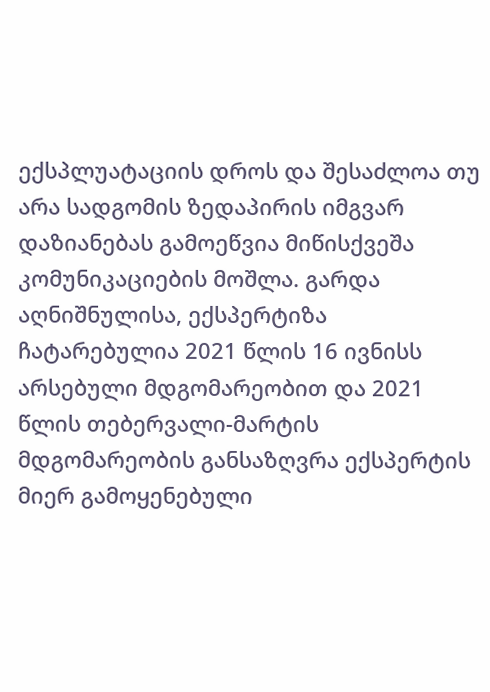ექსპლუატაციის დროს და შესაძლოა თუ არა სადგომის ზედაპირის იმგვარ დაზიანებას გამოეწვია მიწისქვეშა კომუნიკაციების მოშლა. გარდა აღნიშნულისა, ექსპერტიზა ჩატარებულია 2021 წლის 16 ივნისს არსებული მდგომარეობით და 2021 წლის თებერვალი-მარტის მდგომარეობის განსაზღვრა ექსპერტის მიერ გამოყენებული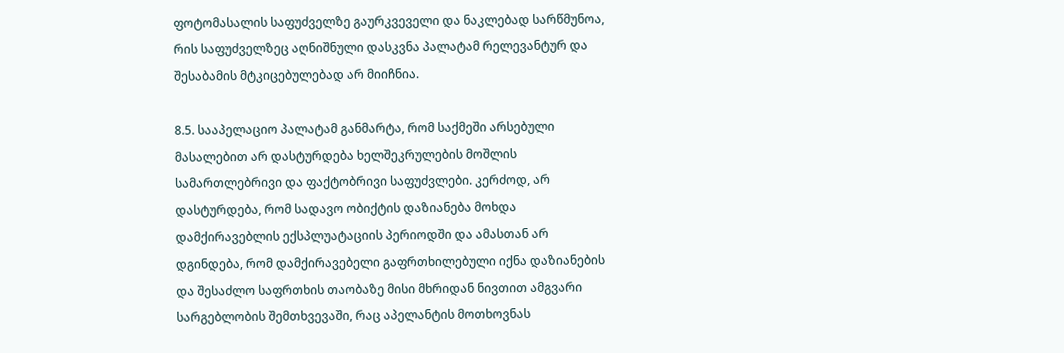ფოტომასალის საფუძველზე გაურკვეველი და ნაკლებად სარწმუნოა, რის საფუძველზეც აღნიშნული დასკვნა პალატამ რელევანტურ და შესაბამის მტკიცებულებად არ მიიჩნია.

8.5. სააპელაციო პალატამ განმარტა, რომ საქმეში არსებული მასალებით არ დასტურდება ხელშეკრულების მოშლის სამართლებრივი და ფაქტობრივი საფუძვლები. კერძოდ, არ დასტურდება, რომ სადავო ობიქტის დაზიანება მოხდა დამქირავებლის ექსპლუატაციის პერიოდში და ამასთან არ დგინდება, რომ დამქირავებელი გაფრთხილებული იქნა დაზიანების და შესაძლო საფრთხის თაობაზე მისი მხრიდან ნივთით ამგვარი სარგებლობის შემთხვევაში, რაც აპელანტის მოთხოვნას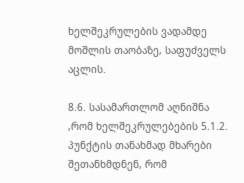ხელშეკრულების ვადამდე მოშლის თაობაზე, საფუძველს აცლის.

8.6. სასამართლომ აღნიშნა ,რომ ხელშეკრულებების 5.1.2. პუნქტის თანახმად მხარები შეთანხმდნენ, რომ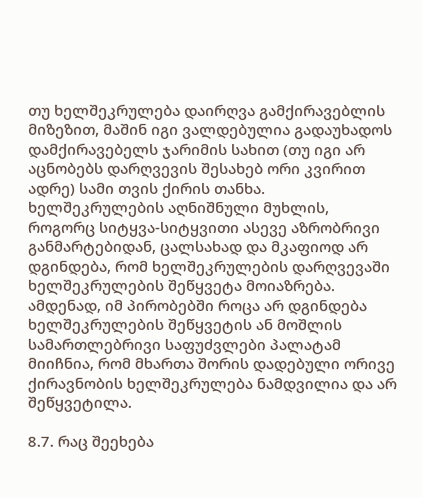თუ ხელშეკრულება დაირღვა გამქირავებლის მიზეზით, მაშინ იგი ვალდებულია გადაუხადოს დამქირავებელს ჯარიმის სახით (თუ იგი არ აცნობებს დარღვევის შესახებ ორი კვირით ადრე) სამი თვის ქირის თანხა. ხელშეკრულების აღნიშნული მუხლის, როგორც სიტყვა-სიტყვითი ასევე აზრობრივი განმარტებიდან, ცალსახად და მკაფიოდ არ დგინდება, რომ ხელშეკრულების დარღვევაში ხელშეკრულების შეწყვეტა მოიაზრება. ამდენად, იმ პირობებში როცა არ დგინდება ხელშეკრულების შეწყვეტის ან მოშლის სამართლებრივი საფუძვლები პალატამ მიიჩნია, რომ მხართა შორის დადებული ორივე ქირავნობის ხელშეკრულება ნამდვილია და არ შეწყვეტილა.

8.7. რაც შეეხება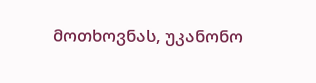მოთხოვნას, უკანონო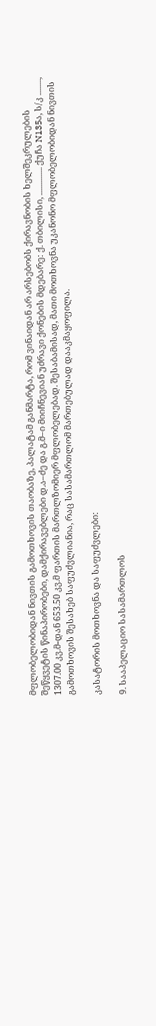მფლობელობიდან ნივთის გამოთხოვის თაობაზე, პალატამ განმარტა, რომ ვინაიდან არ არსებობს ქირავნობის ხელშეკრულების შეწყვეტის წინაპირობები, დამქირავებლები დ.ა–ძე და გ.მ–ი მიიჩნევიან უძრავი ქონების მდებარე: ქ. თბილისი, .............. ქუჩა N135ა, ს/კ ........, 1307.00 კვ.მ-დან 653.50 კვ.მ ფართის მართლზომიერ მფლობელებად. შესაბამისად, მათი მოთხოვნა უკანონო მფლობელობიდან ნივთის გამოთხოვის შესახებ საფუძვლიანია, რაც სასამართლომ მართებულად დააკმაყოფილა.

კასატორის მოთხოვნა და საფუძვლები:

9. სააპელაციო სასამართლოს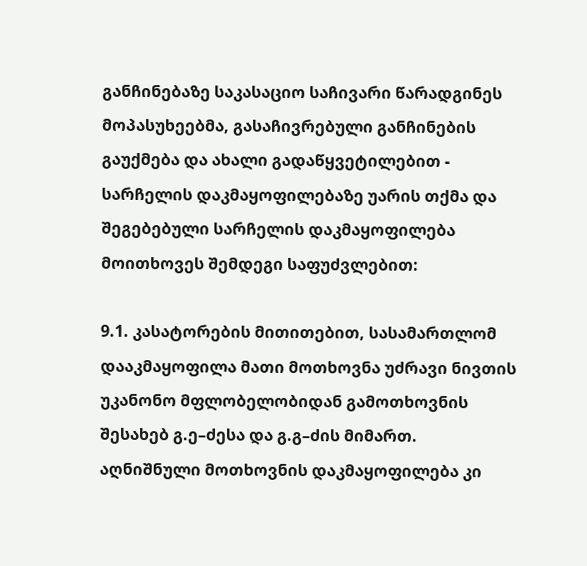განჩინებაზე საკასაციო საჩივარი წარადგინეს მოპასუხეებმა, გასაჩივრებული განჩინების გაუქმება და ახალი გადაწყვეტილებით - სარჩელის დაკმაყოფილებაზე უარის თქმა და შეგებებული სარჩელის დაკმაყოფილება მოითხოვეს შემდეგი საფუძვლებით:

9.1. კასატორების მითითებით, სასამართლომ დააკმაყოფილა მათი მოთხოვნა უძრავი ნივთის უკანონო მფლობელობიდან გამოთხოვნის შესახებ გ.ე–ძესა და გ.გ–ძის მიმართ. აღნიშნული მოთხოვნის დაკმაყოფილება კი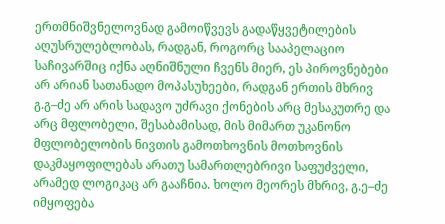ერთმნიშვნელოვნად გამოიწვევს გადაწყვეტილების აღუსრულებლობას, რადგან, როგორც სააპელაციო საჩივარშიც იქნა აღნიშნული ჩვენს მიერ, ეს პიროვნებები არ არიან სათანადო მოპასუხეები, რადგან ერთის მხრივ გ.გ–ძე არ არის სადავო უძრავი ქონების არც მესაკუთრე და არც მფლობელი, შესაბამისად, მის მიმართ უკანონო მფლობელობის ნივთის გამოთხოვნის მოთხოვნის დაკმაყოფილებას არათუ სამართლებრივი საფუძველი, არამედ ლოგიკაც არ გააჩნია. ხოლო მეორეს მხრივ, გ.ე–ძე იმყოფება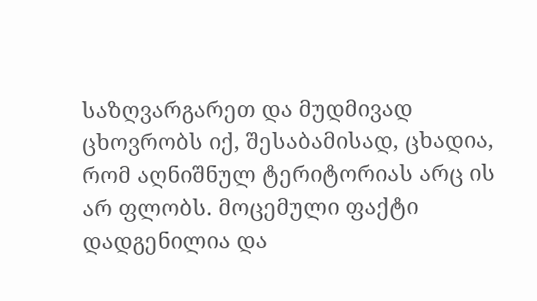საზღვარგარეთ და მუდმივად ცხოვრობს იქ, შესაბამისად, ცხადია, რომ აღნიშნულ ტერიტორიას არც ის არ ფლობს. მოცემული ფაქტი დადგენილია და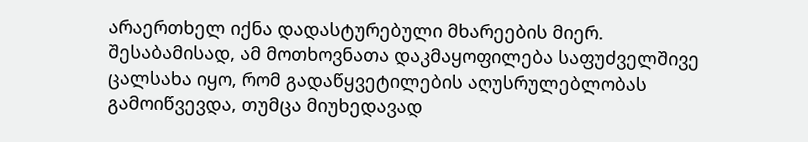არაერთხელ იქნა დადასტურებული მხარეების მიერ. შესაბამისად, ამ მოთხოვნათა დაკმაყოფილება საფუძველშივე ცალსახა იყო, რომ გადაწყვეტილების აღუსრულებლობას გამოიწვევდა, თუმცა მიუხედავად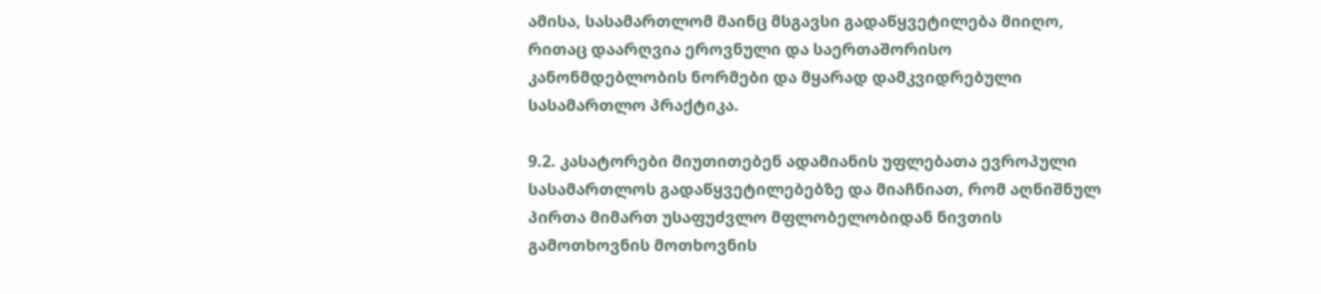ამისა, სასამართლომ მაინც მსგავსი გადაწყვეტილება მიიღო, რითაც დაარღვია ეროვნული და საერთაშორისო კანონმდებლობის ნორმები და მყარად დამკვიდრებული სასამართლო პრაქტიკა.

9.2. კასატორები მიუთითებენ ადამიანის უფლებათა ევროპული სასამართლოს გადაწყვეტილებებზე და მიაჩნიათ, რომ აღნიშნულ პირთა მიმართ უსაფუძვლო მფლობელობიდან ნივთის გამოთხოვნის მოთხოვნის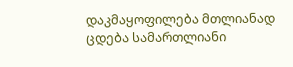დაკმაყოფილება მთლიანად ცდება სამართლიანი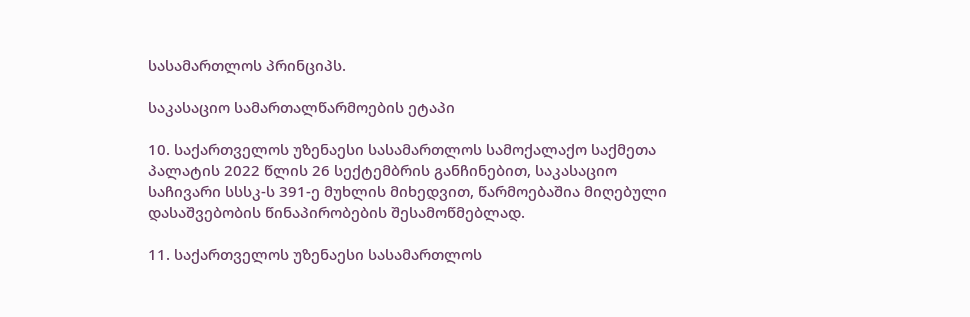სასამართლოს პრინციპს.

საკასაციო სამართალწარმოების ეტაპი

10. საქართველოს უზენაესი სასამართლოს სამოქალაქო საქმეთა პალატის 2022 წლის 26 სექტემბრის განჩინებით, საკასაციო საჩივარი სსსკ-ს 391-ე მუხლის მიხედვით, წარმოებაშია მიღებული დასაშვებობის წინაპირობების შესამოწმებლად.

11. საქართველოს უზენაესი სასამართლოს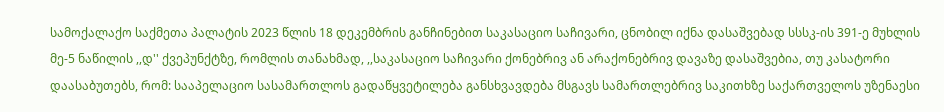სამოქალაქო საქმეთა პალატის 2023 წლის 18 დეკემბრის განჩინებით საკასაციო საჩივარი, ცნობილ იქნა დასაშვებად სსსკ-ის 391-ე მუხლის მე-5 ნაწილის ,,დ'' ქვეპუნქტზე, რომლის თანახმად, ,,საკასაციო საჩივარი ქონებრივ ან არაქონებრივ დავაზე დასაშვებია, თუ კასატორი დაასაბუთებს, რომ: სააპელაციო სასამართლოს გადაწყვეტილება განსხვავდება მსგავს სამართლებრივ საკითხზე საქართველოს უზენაესი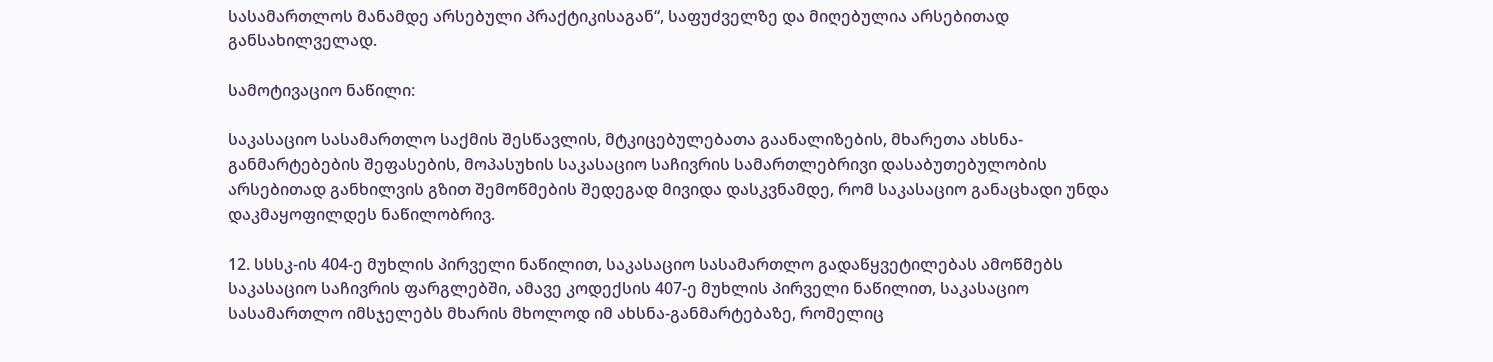სასამართლოს მანამდე არსებული პრაქტიკისაგან“, საფუძველზე და მიღებულია არსებითად განსახილველად.

სამოტივაციო ნაწილი:

საკასაციო სასამართლო საქმის შესწავლის, მტკიცებულებათა გაანალიზების, მხარეთა ახსნა-განმარტებების შეფასების, მოპასუხის საკასაციო საჩივრის სამართლებრივი დასაბუთებულობის არსებითად განხილვის გზით შემოწმების შედეგად მივიდა დასკვნამდე, რომ საკასაციო განაცხადი უნდა დაკმაყოფილდეს ნაწილობრივ.

12. სსსკ-ის 404-ე მუხლის პირველი ნაწილით, საკასაციო სასამართლო გადაწყვეტილებას ამოწმებს საკასაციო საჩივრის ფარგლებში, ამავე კოდექსის 407-ე მუხლის პირველი ნაწილით, საკასაციო სასამართლო იმსჯელებს მხარის მხოლოდ იმ ახსნა-განმარტებაზე, რომელიც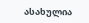ასახულია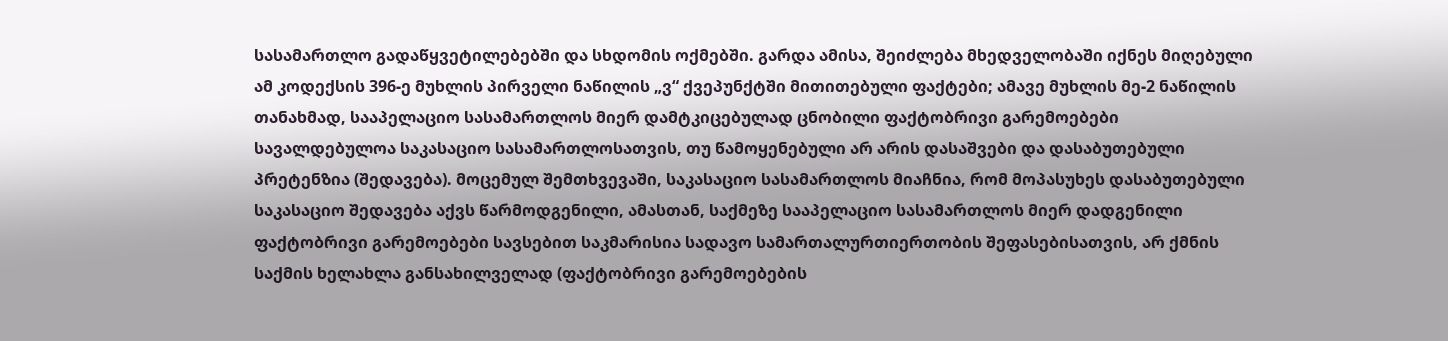სასამართლო გადაწყვეტილებებში და სხდომის ოქმებში. გარდა ამისა, შეიძლება მხედველობაში იქნეს მიღებული ამ კოდექსის 396-ე მუხლის პირველი ნაწილის „ვ“ ქვეპუნქტში მითითებული ფაქტები; ამავე მუხლის მე-2 ნაწილის თანახმად, სააპელაციო სასამართლოს მიერ დამტკიცებულად ცნობილი ფაქტობრივი გარემოებები სავალდებულოა საკასაციო სასამართლოსათვის, თუ წამოყენებული არ არის დასაშვები და დასაბუთებული პრეტენზია (შედავება). მოცემულ შემთხვევაში, საკასაციო სასამართლოს მიაჩნია, რომ მოპასუხეს დასაბუთებული საკასაციო შედავება აქვს წარმოდგენილი, ამასთან, საქმეზე სააპელაციო სასამართლოს მიერ დადგენილი ფაქტობრივი გარემოებები სავსებით საკმარისია სადავო სამართალურთიერთობის შეფასებისათვის, არ ქმნის საქმის ხელახლა განსახილველად (ფაქტობრივი გარემოებების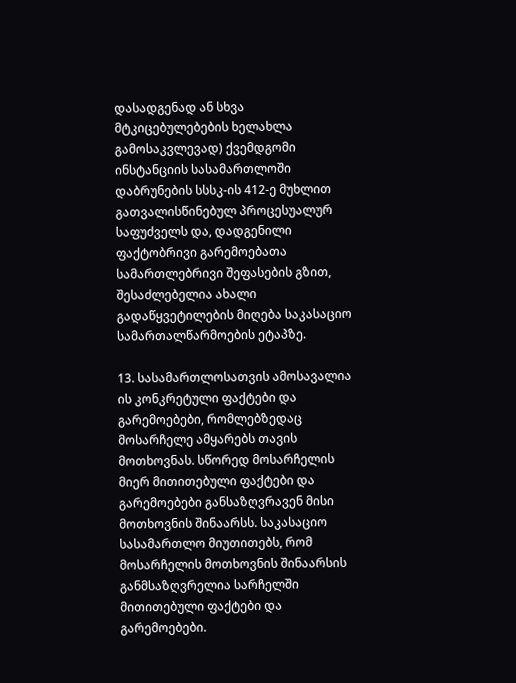დასადგენად ან სხვა მტკიცებულებების ხელახლა გამოსაკვლევად) ქვემდგომი ინსტანციის სასამართლოში დაბრუნების სსსკ-ის 412-ე მუხლით გათვალისწინებულ პროცესუალურ საფუძველს და, დადგენილი ფაქტობრივი გარემოებათა სამართლებრივი შეფასების გზით, შესაძლებელია ახალი გადაწყვეტილების მიღება საკასაციო სამართალწარმოების ეტაპზე.

13. სასამართლოსათვის ამოსავალია ის კონკრეტული ფაქტები და გარემოებები, რომლებზედაც მოსარჩელე ამყარებს თავის მოთხოვნას. სწორედ მოსარჩელის მიერ მითითებული ფაქტები და გარემოებები განსაზღვრავენ მისი მოთხოვნის შინაარსს. საკასაციო სასამართლო მიუთითებს, რომ მოსარჩელის მოთხოვნის შინაარსის განმსაზღვრელია სარჩელში მითითებული ფაქტები და გარემოებები.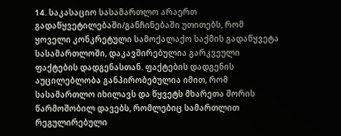14. საკასაციო სასამართლო არაერთ გადაწყვეტილებაში/განჩინებაში უთითებს, რომ ყოველი კონკრეტული სამოქალაქო საქმის გადაწყვეტა სასამართლოში, დაკავშირებულია გარკვეული ფაქტების დადგენასთან. ფაქტების დადგენის აუცილებლობა განპირობებულია იმით, რომ სასამართლო იხილავს და წყვეტს მხარეთა შორის წარმოშობილ დავებს, რომლებიც სამართლით რეგულირებული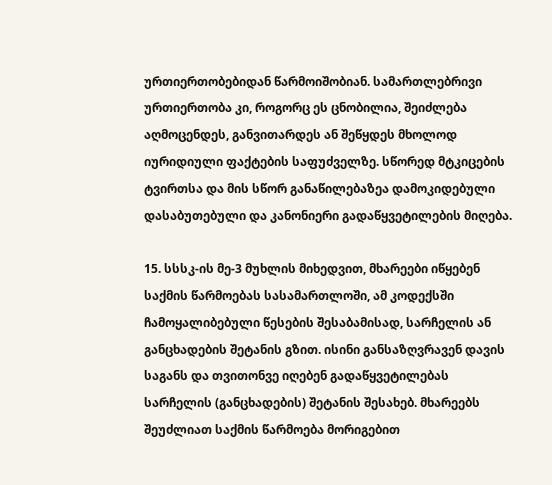ურთიერთობებიდან წარმოიშობიან. სამართლებრივი ურთიერთობა კი, როგორც ეს ცნობილია, შეიძლება აღმოცენდეს, განვითარდეს ან შეწყდეს მხოლოდ იურიდიული ფაქტების საფუძველზე. სწორედ მტკიცების ტვირთსა და მის სწორ განაწილებაზეა დამოკიდებული დასაბუთებული და კანონიერი გადაწყვეტილების მიღება.

15. სსსკ-ის მე-3 მუხლის მიხედვით, მხარეები იწყებენ საქმის წარმოებას სასამართლოში, ამ კოდექსში ჩამოყალიბებული წესების შესაბამისად, სარჩელის ან განცხადების შეტანის გზით. ისინი განსაზღვრავენ დავის საგანს და თვითონვე იღებენ გადაწყვეტილებას სარჩელის (განცხადების) შეტანის შესახებ. მხარეებს შეუძლიათ საქმის წარმოება მორიგებით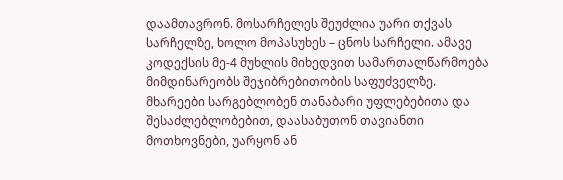დაამთავრონ. მოსარჩელეს შეუძლია უარი თქვას სარჩელზე, ხოლო მოპასუხეს – ცნოს სარჩელი. ამავე კოდექსის მე-4 მუხლის მიხედვით სამართალწარმოება მიმდინარეობს შეჯიბრებითობის საფუძველზე. მხარეები სარგებლობენ თანაბარი უფლებებითა და შესაძლებლობებით, დაასაბუთონ თავიანთი მოთხოვნები, უარყონ ან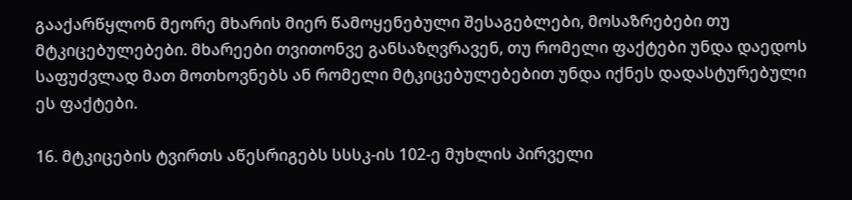გააქარწყლონ მეორე მხარის მიერ წამოყენებული შესაგებლები, მოსაზრებები თუ მტკიცებულებები. მხარეები თვითონვე განსაზღვრავენ, თუ რომელი ფაქტები უნდა დაედოს საფუძვლად მათ მოთხოვნებს ან რომელი მტკიცებულებებით უნდა იქნეს დადასტურებული ეს ფაქტები.

16. მტკიცების ტვირთს აწესრიგებს სსსკ-ის 102-ე მუხლის პირველი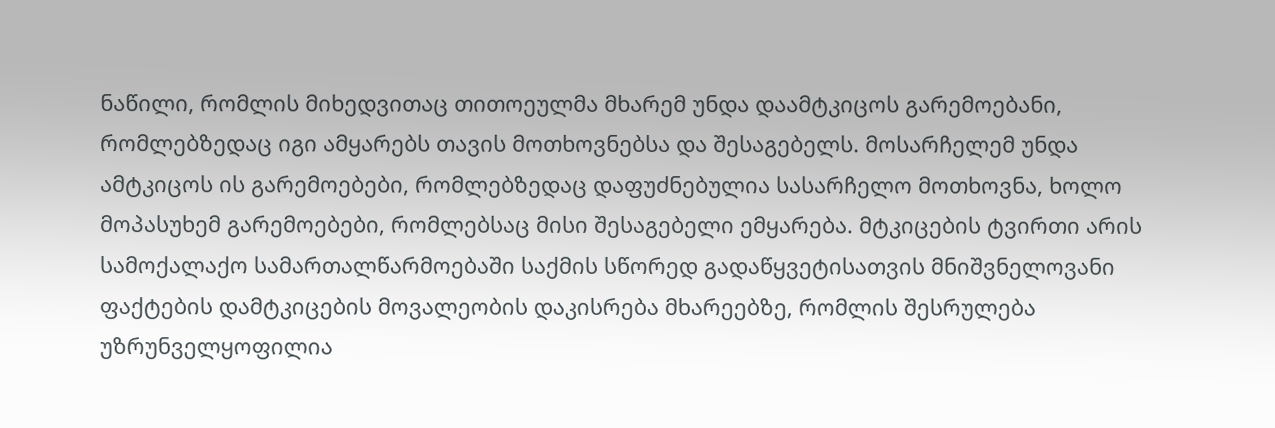ნაწილი, რომლის მიხედვითაც თითოეულმა მხარემ უნდა დაამტკიცოს გარემოებანი, რომლებზედაც იგი ამყარებს თავის მოთხოვნებსა და შესაგებელს. მოსარჩელემ უნდა ამტკიცოს ის გარემოებები, რომლებზედაც დაფუძნებულია სასარჩელო მოთხოვნა, ხოლო მოპასუხემ გარემოებები, რომლებსაც მისი შესაგებელი ემყარება. მტკიცების ტვირთი არის სამოქალაქო სამართალწარმოებაში საქმის სწორედ გადაწყვეტისათვის მნიშვნელოვანი ფაქტების დამტკიცების მოვალეობის დაკისრება მხარეებზე, რომლის შესრულება უზრუნველყოფილია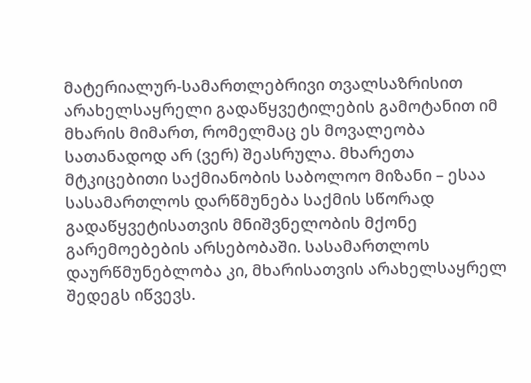მატერიალურ-სამართლებრივი თვალსაზრისით არახელსაყრელი გადაწყვეტილების გამოტანით იმ მხარის მიმართ, რომელმაც ეს მოვალეობა სათანადოდ არ (ვერ) შეასრულა. მხარეთა მტკიცებითი საქმიანობის საბოლოო მიზანი – ესაა სასამართლოს დარწმუნება საქმის სწორად გადაწყვეტისათვის მნიშვნელობის მქონე გარემოებების არსებობაში. სასამართლოს დაურწმუნებლობა კი, მხარისათვის არახელსაყრელ შედეგს იწვევს.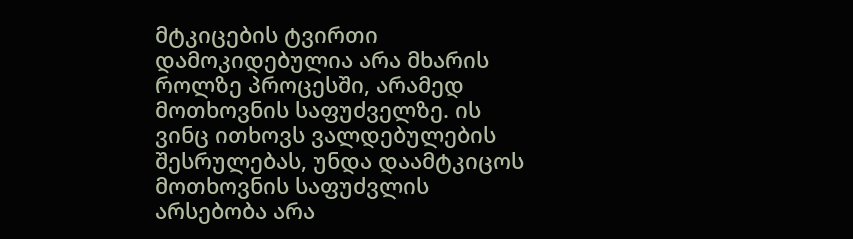მტკიცების ტვირთი დამოკიდებულია არა მხარის როლზე პროცესში, არამედ მოთხოვნის საფუძველზე. ის ვინც ითხოვს ვალდებულების შესრულებას, უნდა დაამტკიცოს მოთხოვნის საფუძვლის არსებობა არა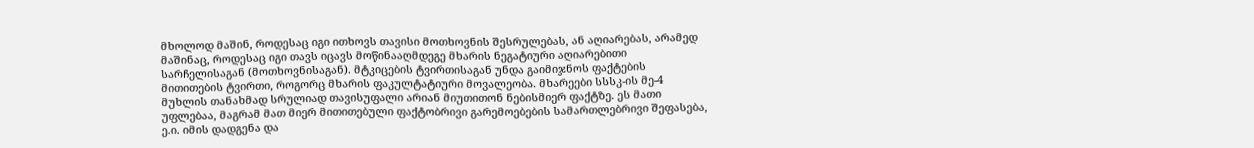მხოლოდ მაშინ, როდესაც იგი ითხოვს თავისი მოთხოვნის შესრულებას, ან აღიარებას, არამედ მაშინაც, როდესაც იგი თავს იცავს მოწინააღმდეგე მხარის ნეგატიური აღიარებითი სარჩელისაგან (მოთხოვნისაგან). მტკიცების ტვირთისაგან უნდა გაიმიჯნოს ფაქტების მითითების ტვირთი, როგორც მხარის ფაკულტატიური მოვალეობა. მხარეები სსსკ-ის მე-4 მუხლის თანახმად სრულიად თავისუფალი არიან მიუთითონ ნებისმიერ ფაქტზე. ეს მათი უფლებაა, მაგრამ მათ მიერ მითითებული ფაქტობრივი გარემოებების სამართლებრივი შეფასება, ე.ი. იმის დადგენა და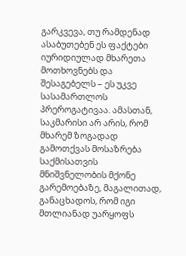გარკვევა, თუ რამდენად ასაბუთებენ ეს ფაქტები იურიდიულად მხარეთა მოთხოვნებს და შესაგებელს – ეს უკვე სასამართლოს პრეროგატივაა. ამასთან, საკმარისი არ არის, რომ მხარემ ზოგადად გამოთქვას მოსაზრება საქმისათვის მნიშვნელობის მქონე გარემოებაზე, მაგალითად, განაცხადოს, რომ იგი მთლიანად უარყოფს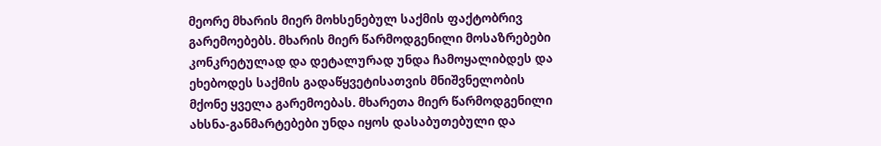მეორე მხარის მიერ მოხსენებულ საქმის ფაქტობრივ გარემოებებს. მხარის მიერ წარმოდგენილი მოსაზრებები კონკრეტულად და დეტალურად უნდა ჩამოყალიბდეს და ეხებოდეს საქმის გადაწყვეტისათვის მნიშვნელობის მქონე ყველა გარემოებას. მხარეთა მიერ წარმოდგენილი ახსნა-განმარტებები უნდა იყოს დასაბუთებული და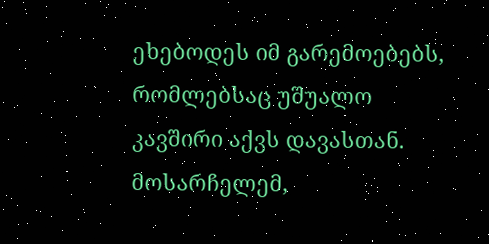ეხებოდეს იმ გარემოებებს, რომლებსაც უშუალო კავშირი აქვს დავასთან. მოსარჩელემ,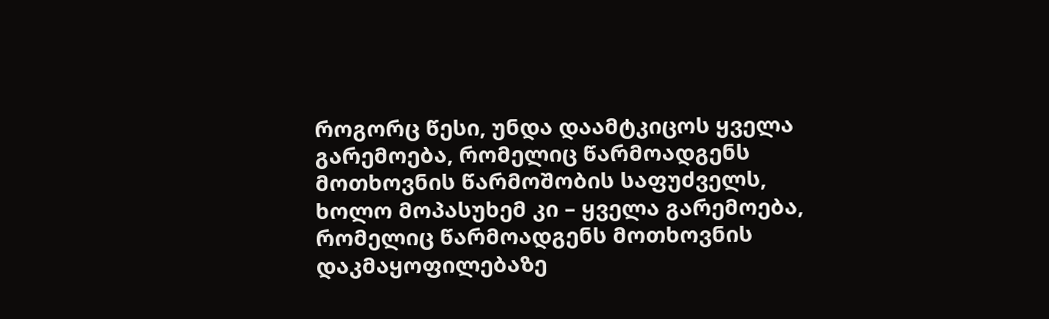როგორც წესი, უნდა დაამტკიცოს ყველა გარემოება, რომელიც წარმოადგენს მოთხოვნის წარმოშობის საფუძველს, ხოლო მოპასუხემ კი – ყველა გარემოება, რომელიც წარმოადგენს მოთხოვნის დაკმაყოფილებაზე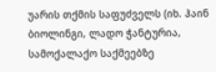უარის თქმის საფუძველს (იხ. ჰაინ ბიოლინგი, ლადო ჭანტურია, სამოქალაქო საქმეებზე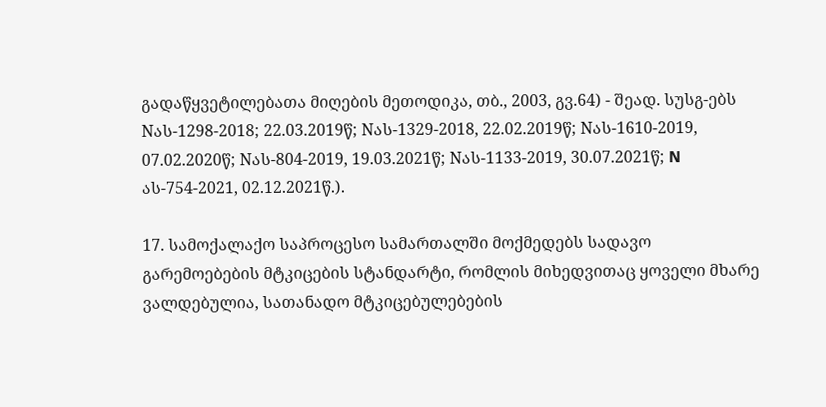გადაწყვეტილებათა მიღების მეთოდიკა, თბ., 2003, გვ.64) - შეად. სუსგ-ებს Nას-1298-2018; 22.03.2019წ; Nას-1329-2018, 22.02.2019წ; Nას-1610-2019, 07.02.2020წ; Nას-804-2019, 19.03.2021წ; Nას-1133-2019, 30.07.2021წ; N ას-754-2021, 02.12.2021წ.).

17. სამოქალაქო საპროცესო სამართალში მოქმედებს სადავო გარემოებების მტკიცების სტანდარტი, რომლის მიხედვითაც ყოველი მხარე ვალდებულია, სათანადო მტკიცებულებების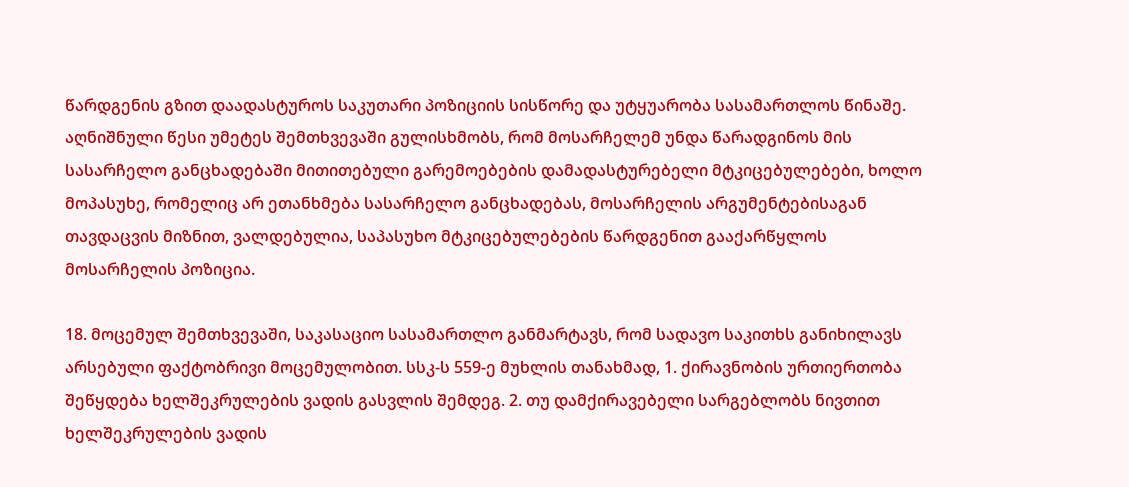წარდგენის გზით დაადასტუროს საკუთარი პოზიციის სისწორე და უტყუარობა სასამართლოს წინაშე. აღნიშნული წესი უმეტეს შემთხვევაში გულისხმობს, რომ მოსარჩელემ უნდა წარადგინოს მის სასარჩელო განცხადებაში მითითებული გარემოებების დამადასტურებელი მტკიცებულებები, ხოლო მოპასუხე, რომელიც არ ეთანხმება სასარჩელო განცხადებას, მოსარჩელის არგუმენტებისაგან თავდაცვის მიზნით, ვალდებულია, საპასუხო მტკიცებულებების წარდგენით გააქარწყლოს მოსარჩელის პოზიცია.

18. მოცემულ შემთხვევაში, საკასაციო სასამართლო განმარტავს, რომ სადავო საკითხს განიხილავს არსებული ფაქტობრივი მოცემულობით. სსკ-ს 559-ე მუხლის თანახმად, 1. ქირავნობის ურთიერთობა შეწყდება ხელშეკრულების ვადის გასვლის შემდეგ. 2. თუ დამქირავებელი სარგებლობს ნივთით ხელშეკრულების ვადის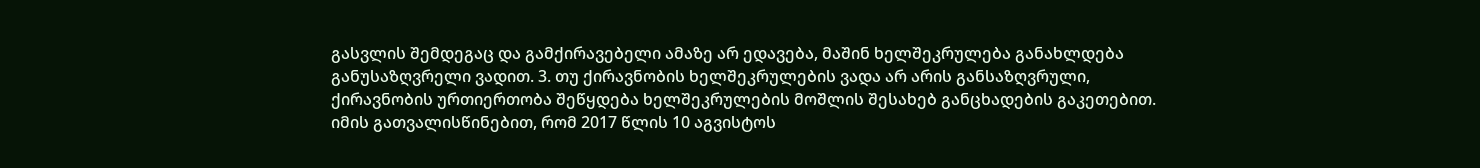გასვლის შემდეგაც და გამქირავებელი ამაზე არ ედავება, მაშინ ხელშეკრულება განახლდება განუსაზღვრელი ვადით. 3. თუ ქირავნობის ხელშეკრულების ვადა არ არის განსაზღვრული, ქირავნობის ურთიერთობა შეწყდება ხელშეკრულების მოშლის შესახებ განცხადების გაკეთებით. იმის გათვალისწინებით, რომ 2017 წლის 10 აგვისტოს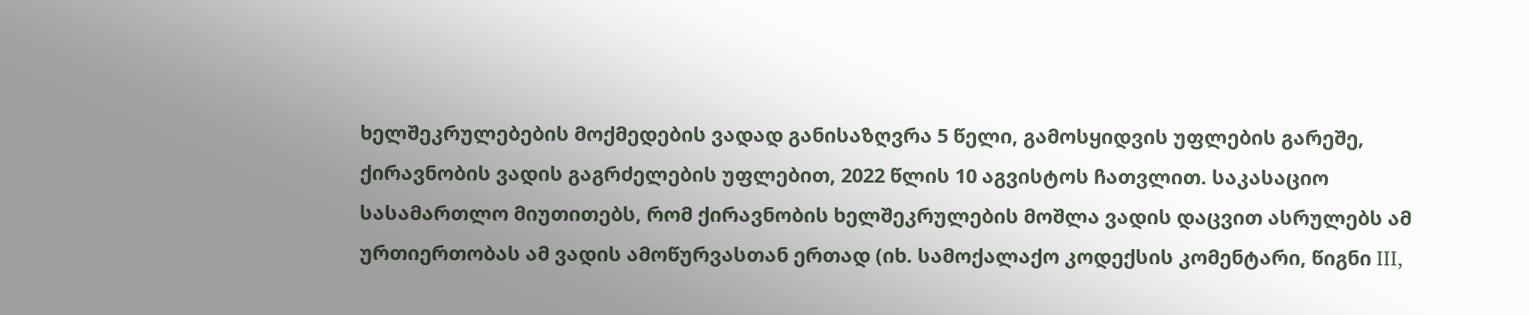ხელშეკრულებების მოქმედების ვადად განისაზღვრა 5 წელი, გამოსყიდვის უფლების გარეშე, ქირავნობის ვადის გაგრძელების უფლებით, 2022 წლის 10 აგვისტოს ჩათვლით. საკასაციო სასამართლო მიუთითებს, რომ ქირავნობის ხელშეკრულების მოშლა ვადის დაცვით ასრულებს ამ ურთიერთობას ამ ვადის ამოწურვასთან ერთად (იხ. სამოქალაქო კოდექსის კომენტარი, წიგნი III,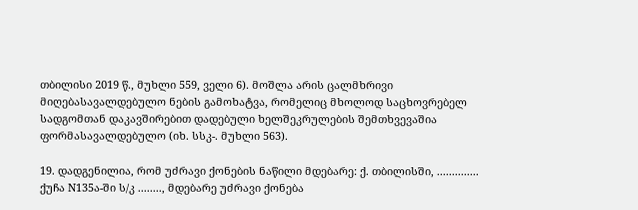თბილისი 2019 წ., მუხლი 559, ველი 6). მოშლა არის ცალმხრივი მიღებასავალდებულო ნების გამოხატვა, რომელიც მხოლოდ საცხოვრებელ სადგომთან დაკავშირებით დადებული ხელშეკრულების შემთხვევაშია ფორმასავალდებულო (იხ. სსკ-. მუხლი 563).

19. დადგენილია, რომ უძრავი ქონების ნაწილი მდებარე: ქ. თბილისში, .............. ქუჩა N135ა-ში ს/კ ........, მდებარე უძრავი ქონება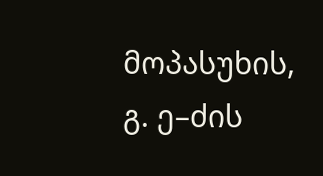მოპასუხის, გ. ე–ძის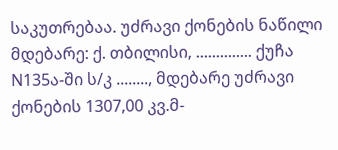საკუთრებაა. უძრავი ქონების ნაწილი მდებარე: ქ. თბილისი, .............. ქუჩა N135ა-ში ს/კ ........, მდებარე უძრავი ქონების 1307,00 კვ.მ-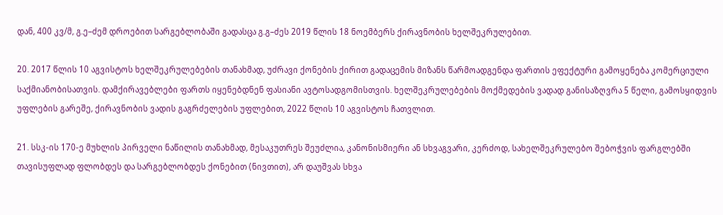დან, 400 კვ/მ, გ.ე–ძემ დროებით სარგებლობაში გადასცა გ.გ–ძეს 2019 წლის 18 ნოემბერს ქირავნობის ხელშეკრულებით.

20. 2017 წლის 10 აგვისტოს ხელშეკრულებების თანახმად, უძრავი ქონების ქირით გადაცემის მიზანს წარმოადგენდა ფართის ეფექტური გამოყენება კომერციული საქმიანობისათვის. დამქირავებლები ფართს იყენებდნენ ფასიანი ავტოსადგომისთვის. ხელშეკრულებების მოქმედების ვადად განისაზღვრა 5 წელი, გამოსყიდვის უფლების გარეშე, ქირავნობის ვადის გაგრძელების უფლებით, 2022 წლის 10 აგვისტოს ჩათვლით.

21. სსკ-ის 170-ე მუხლის პირველი ნაწილის თანახმად, მესაკუთრეს შეუძლია, კანონისმიერი ან სხვაგვარი, კერძოდ, სახელშეკრულებო შებოჭვის ფარგლებში თავისუფლად ფლობდეს და სარგებლობდეს ქონებით (ნივთით), არ დაუშვას სხვა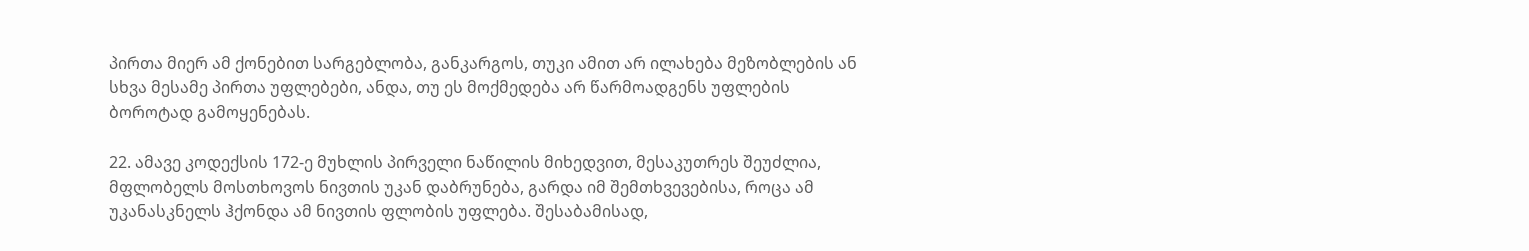პირთა მიერ ამ ქონებით სარგებლობა, განკარგოს, თუკი ამით არ ილახება მეზობლების ან სხვა მესამე პირთა უფლებები, ანდა, თუ ეს მოქმედება არ წარმოადგენს უფლების ბოროტად გამოყენებას.

22. ამავე კოდექსის 172-ე მუხლის პირველი ნაწილის მიხედვით, მესაკუთრეს შეუძლია, მფლობელს მოსთხოვოს ნივთის უკან დაბრუნება, გარდა იმ შემთხვევებისა, როცა ამ უკანასკნელს ჰქონდა ამ ნივთის ფლობის უფლება. შესაბამისად,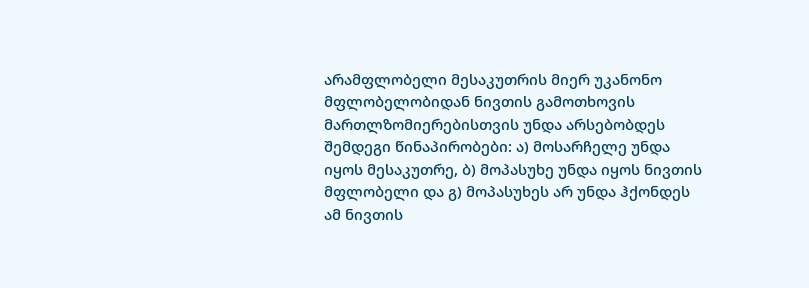არამფლობელი მესაკუთრის მიერ უკანონო მფლობელობიდან ნივთის გამოთხოვის მართლზომიერებისთვის უნდა არსებობდეს შემდეგი წინაპირობები: ა) მოსარჩელე უნდა იყოს მესაკუთრე, ბ) მოპასუხე უნდა იყოს ნივთის მფლობელი და გ) მოპასუხეს არ უნდა ჰქონდეს ამ ნივთის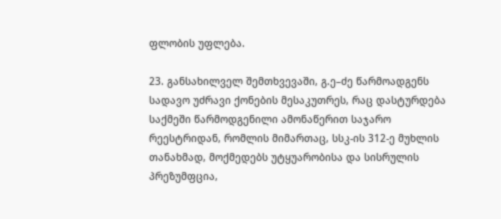ფლობის უფლება.

23. განსახილველ შემთხვევაში, გ.ე–ძე წარმოადგენს სადავო უძრავი ქონების მესაკუთრეს, რაც დასტურდება საქმეში წარმოდგენილი ამონაწერით საჯარო რეესტრიდან, რომლის მიმართაც, სსკ-ის 312-ე მუხლის თანახმად, მოქმედებს უტყუარობისა და სისრულის პრეზუმფცია,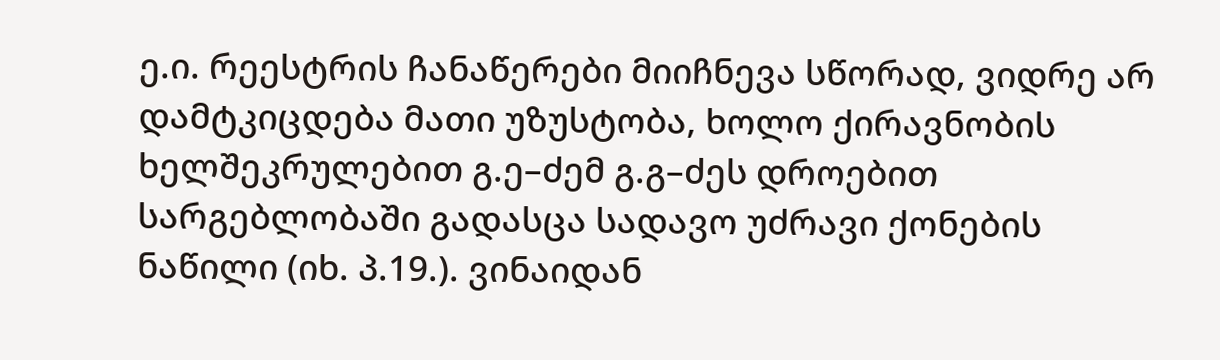ე.ი. რეესტრის ჩანაწერები მიიჩნევა სწორად, ვიდრე არ დამტკიცდება მათი უზუსტობა, ხოლო ქირავნობის ხელშეკრულებით გ.ე–ძემ გ.გ–ძეს დროებით სარგებლობაში გადასცა სადავო უძრავი ქონების ნაწილი (იხ. პ.19.). ვინაიდან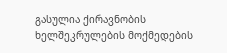გასულია ქირავნობის ხელშეკრულების მოქმედების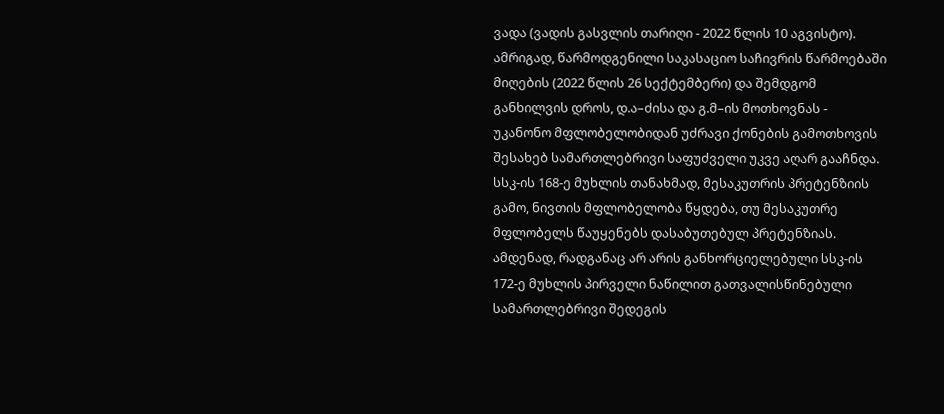ვადა (ვადის გასვლის თარიღი - 2022 წლის 10 აგვისტო). ამრიგად, წარმოდგენილი საკასაციო საჩივრის წარმოებაში მიღების (2022 წლის 26 სექტემბერი) და შემდგომ განხილვის დროს, დ.ა–ძისა და გ.მ–ის მოთხოვნას - უკანონო მფლობელობიდან უძრავი ქონების გამოთხოვის შესახებ სამართლებრივი საფუძველი უკვე აღარ გააჩნდა. სსკ-ის 168-ე მუხლის თანახმად, მესაკუთრის პრეტენზიის გამო, ნივთის მფლობელობა წყდება, თუ მესაკუთრე მფლობელს წაუყენებს დასაბუთებულ პრეტენზიას. ამდენად, რადგანაც არ არის განხორციელებული სსკ-ის 172-ე მუხლის პირველი ნაწილით გათვალისწინებული სამართლებრივი შედეგის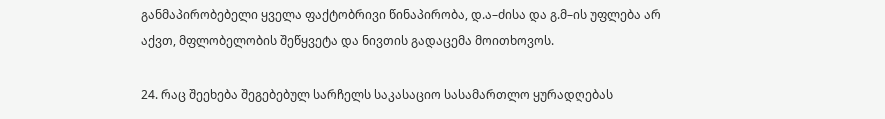განმაპირობებელი ყველა ფაქტობრივი წინაპირობა, დ.ა–ძისა და გ.მ–ის უფლება არ აქვთ, მფლობელობის შეწყვეტა და ნივთის გადაცემა მოითხოვოს.

24. რაც შეეხება შეგებებულ სარჩელს საკასაციო სასამართლო ყურადღებას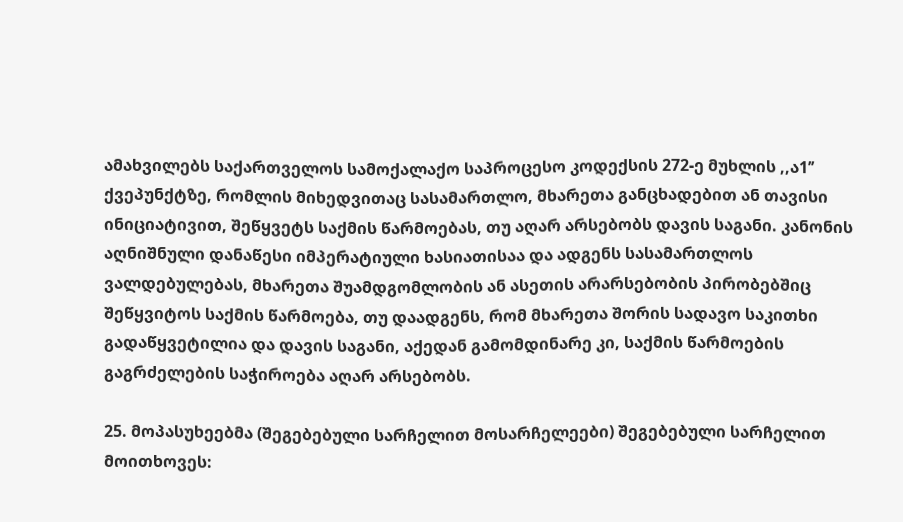ამახვილებს საქართველოს სამოქალაქო საპროცესო კოდექსის 272-ე მუხლის ,,ა1’’ ქვეპუნქტზე, რომლის მიხედვითაც სასამართლო, მხარეთა განცხადებით ან თავისი ინიციატივით, შეწყვეტს საქმის წარმოებას, თუ აღარ არსებობს დავის საგანი. კანონის აღნიშნული დანაწესი იმპერატიული ხასიათისაა და ადგენს სასამართლოს ვალდებულებას, მხარეთა შუამდგომლობის ან ასეთის არარსებობის პირობებშიც შეწყვიტოს საქმის წარმოება, თუ დაადგენს, რომ მხარეთა შორის სადავო საკითხი გადაწყვეტილია და დავის საგანი, აქედან გამომდინარე კი, საქმის წარმოების გაგრძელების საჭიროება აღარ არსებობს.

25. მოპასუხეებმა (შეგებებული სარჩელით მოსარჩელეები) შეგებებული სარჩელით მოითხოვეს: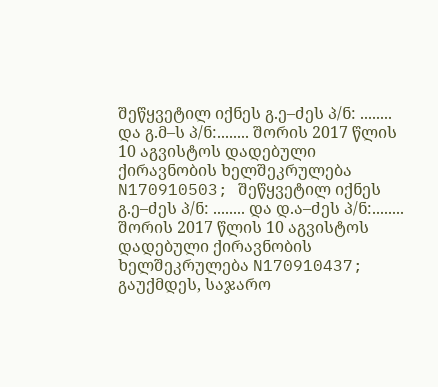შეწყვეტილ იქნეს გ.ე–ძეს პ/ნ: ........ და გ.მ–ს პ/ნ:........ შორის 2017 წლის 10 აგვისტოს დადებული ქირავნობის ხელშეკრულება N170910503; შეწყვეტილ იქნეს გ.ე–ძეს პ/ნ: ........ და დ.ა–ძეს პ/ნ:........ შორის 2017 წლის 10 აგვისტოს დადებული ქირავნობის ხელშეკრულება N170910437; გაუქმდეს, საჯარო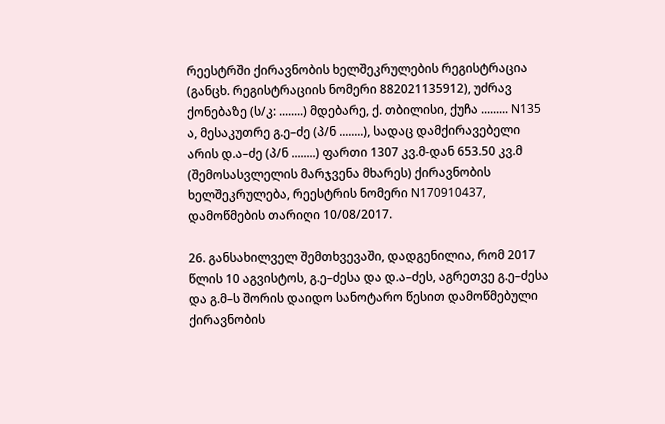რეესტრში ქირავნობის ხელშეკრულების რეგისტრაცია (განცხ. რეგისტრაციის ნომერი 882021135912), უძრავ ქონებაზე (ს/კ: ........) მდებარე, ქ. თბილისი, ქუჩა ......... N135 ა, მესაკუთრე გ.ე–ძე (პ/ნ ........), სადაც დამქირავებელი არის დ.ა–ძე (პ/ნ ........) ფართი 1307 კვ.მ-დან 653.50 კვ.მ (შემოსასვლელის მარჯვენა მხარეს) ქირავნობის ხელშეკრულება, რეესტრის ნომერი N170910437, დამოწმების თარიღი 10/08/2017.

26. განსახილველ შემთხვევაში, დადგენილია, რომ 2017 წლის 10 აგვისტოს, გ.ე–ძესა და დ.ა–ძეს, აგრეთვე გ.ე–ძესა და გ.მ–ს შორის დაიდო სანოტარო წესით დამოწმებული ქირავნობის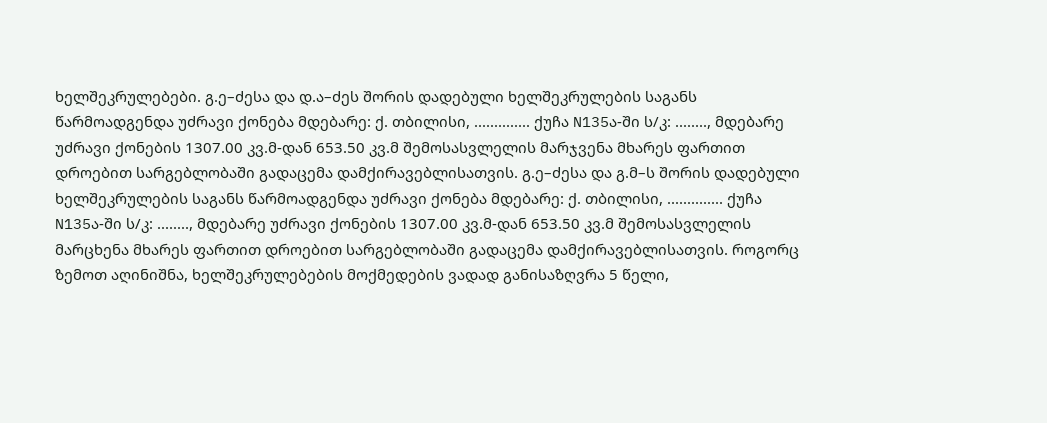ხელშეკრულებები. გ.ე–ძესა და დ.ა–ძეს შორის დადებული ხელშეკრულების საგანს წარმოადგენდა უძრავი ქონება მდებარე: ქ. თბილისი, .............. ქუჩა N135ა-ში ს/კ: ........, მდებარე უძრავი ქონების 1307.00 კვ.მ-დან 653.50 კვ.მ შემოსასვლელის მარჯვენა მხარეს ფართით დროებით სარგებლობაში გადაცემა დამქირავებლისათვის. გ.ე–ძესა და გ.მ–ს შორის დადებული ხელშეკრულების საგანს წარმოადგენდა უძრავი ქონება მდებარე: ქ. თბილისი, .............. ქუჩა N135ა-ში ს/კ: ........, მდებარე უძრავი ქონების 1307.00 კვ.მ-დან 653.50 კვ.მ შემოსასვლელის მარცხენა მხარეს ფართით დროებით სარგებლობაში გადაცემა დამქირავებლისათვის. როგორც ზემოთ აღინიშნა, ხელშეკრულებების მოქმედების ვადად განისაზღვრა 5 წელი,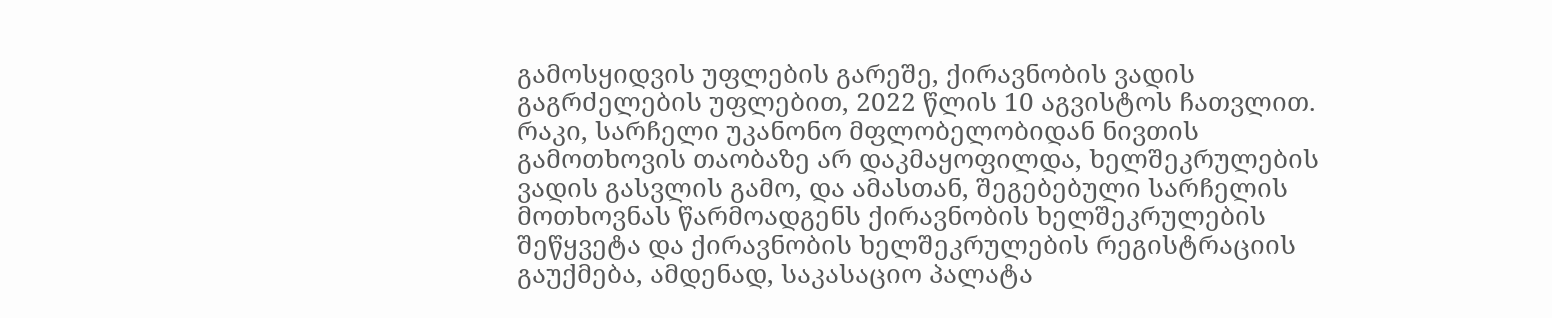გამოსყიდვის უფლების გარეშე, ქირავნობის ვადის გაგრძელების უფლებით, 2022 წლის 10 აგვისტოს ჩათვლით. რაკი, სარჩელი უკანონო მფლობელობიდან ნივთის გამოთხოვის თაობაზე არ დაკმაყოფილდა, ხელშეკრულების ვადის გასვლის გამო, და ამასთან, შეგებებული სარჩელის მოთხოვნას წარმოადგენს ქირავნობის ხელშეკრულების შეწყვეტა და ქირავნობის ხელშეკრულების რეგისტრაციის გაუქმება, ამდენად, საკასაციო პალატა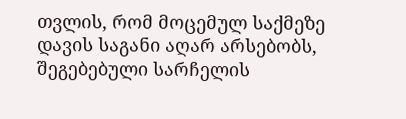თვლის, რომ მოცემულ საქმეზე დავის საგანი აღარ არსებობს, შეგებებული სარჩელის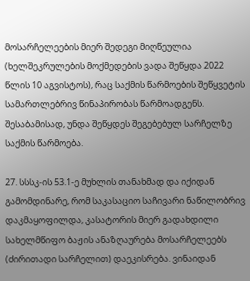მოსარჩელეების მიერ შედეგი მიღწეულია (ხელშეკრულების მოქმედების ვადა შეწყდა 2022 წლის 10 აგვისტოს), რაც საქმის წარმოების შეწყვეტის სამართლებრივ წინაპირობას წარმოადგენს. შესაბამისად, უნდა შეწყდეს შეგებებულ სარჩელზე საქმის წარმოება.

27. სსსკ-ის 53.1-ე მუხლის თანახმად და იქიდან გამომდინარე, რომ საკასაციო საჩივარი ნაწილობრივ დაკმაყოფილდა, კასატორის მიერ გადახდილი სახელმწიფო ბაჟის ანაზღაურება მოსარჩელეებს (ძირითადი სარჩელით) დაეკისრება. ვინაიდან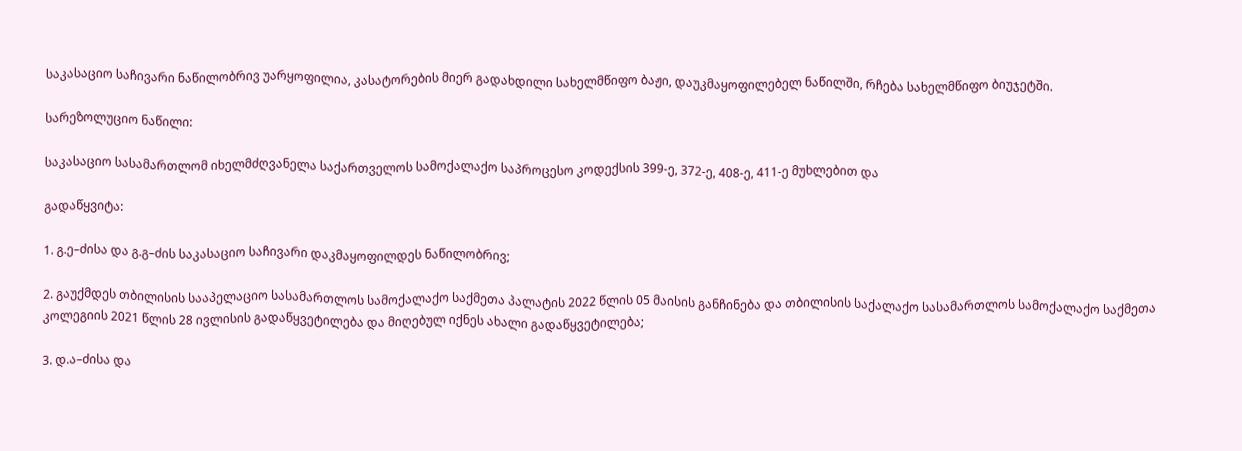საკასაციო საჩივარი ნაწილობრივ უარყოფილია, კასატორების მიერ გადახდილი სახელმწიფო ბაჟი, დაუკმაყოფილებელ ნაწილში, რჩება სახელმწიფო ბიუჯეტში.

სარეზოლუციო ნაწილი:

საკასაციო სასამართლომ იხელმძღვანელა საქართველოს სამოქალაქო საპროცესო კოდექსის 399-ე, 372-ე, 408-ე, 411-ე მუხლებით და

გადაწყვიტა:

1. გ.ე–ძისა და გ.გ–ძის საკასაციო საჩივარი დაკმაყოფილდეს ნაწილობრივ;

2. გაუქმდეს თბილისის სააპელაციო სასამართლოს სამოქალაქო საქმეთა პალატის 2022 წლის 05 მაისის განჩინება და თბილისის საქალაქო სასამართლოს სამოქალაქო საქმეთა კოლეგიის 2021 წლის 28 ივლისის გადაწყვეტილება და მიღებულ იქნეს ახალი გადაწყვეტილება;

3. დ.ა–ძისა და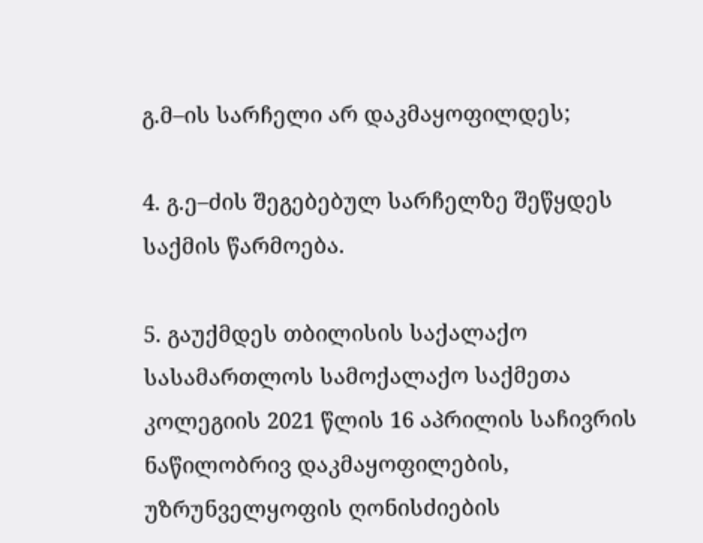გ.მ–ის სარჩელი არ დაკმაყოფილდეს;

4. გ.ე–ძის შეგებებულ სარჩელზე შეწყდეს საქმის წარმოება.

5. გაუქმდეს თბილისის საქალაქო სასამართლოს სამოქალაქო საქმეთა კოლეგიის 2021 წლის 16 აპრილის საჩივრის ნაწილობრივ დაკმაყოფილების, უზრუნველყოფის ღონისძიების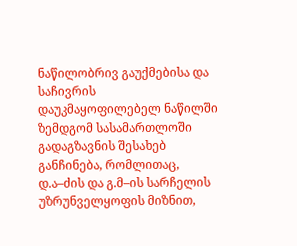ნაწილობრივ გაუქმებისა და საჩივრის დაუკმაყოფილებელ ნაწილში ზემდგომ სასამართლოში გადაგზავნის შესახებ განჩინება, რომლითაც, დ.ა–ძის და გ.მ–ის სარჩელის უზრუნველყოფის მიზნით,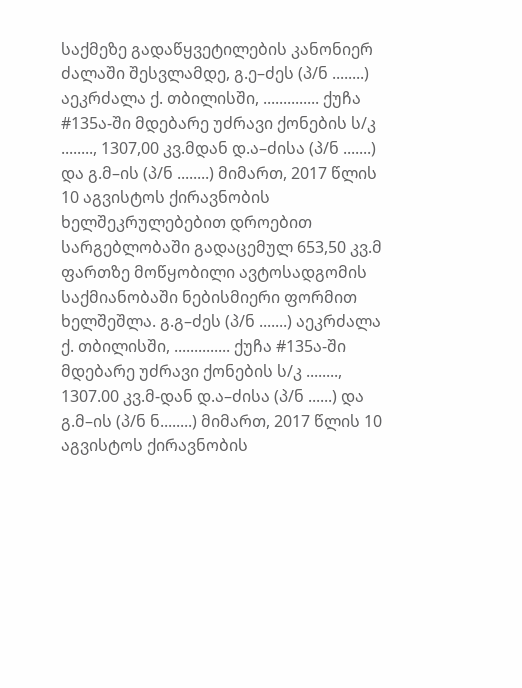საქმეზე გადაწყვეტილების კანონიერ ძალაში შესვლამდე, გ.ე–ძეს (პ/ნ ........) აეკრძალა ქ. თბილისში, .............. ქუჩა #135ა-ში მდებარე უძრავი ქონების ს/კ ........, 1307,00 კვ.მდან დ.ა–ძისა (პ/ნ .......) და გ.მ–ის (პ/ნ ........) მიმართ, 2017 წლის 10 აგვისტოს ქირავნობის ხელშეკრულებებით დროებით სარგებლობაში გადაცემულ 653,50 კვ.მ ფართზე მოწყობილი ავტოსადგომის საქმიანობაში ნებისმიერი ფორმით ხელშეშლა. გ.გ–ძეს (პ/ნ .......) აეკრძალა ქ. თბილისში, .............. ქუჩა #135ა-ში მდებარე უძრავი ქონების ს/კ ........, 1307.00 კვ.მ-დან დ.ა–ძისა (პ/ნ ......) და გ.მ–ის (პ/ნ ნ........) მიმართ, 2017 წლის 10 აგვისტოს ქირავნობის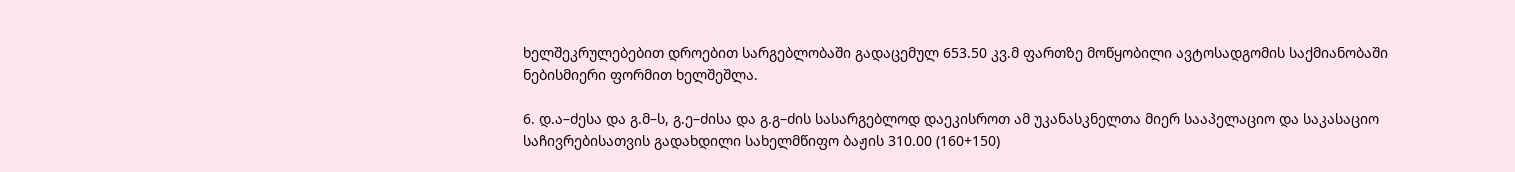ხელშეკრულებებით დროებით სარგებლობაში გადაცემულ 653.50 კვ.მ ფართზე მოწყობილი ავტოსადგომის საქმიანობაში ნებისმიერი ფორმით ხელშეშლა.

6. დ.ა–ძესა და გ.მ–ს, გ.ე–ძისა და გ.გ–ძის სასარგებლოდ დაეკისროთ ამ უკანასკნელთა მიერ სააპელაციო და საკასაციო საჩივრებისათვის გადახდილი სახელმწიფო ბაჟის 310.00 (160+150)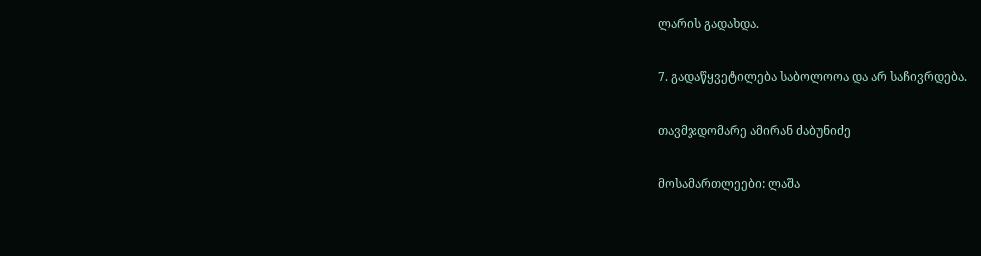ლარის გადახდა.

7. გადაწყვეტილება საბოლოოა და არ საჩივრდება.

თავმჯდომარე ამირან ძაბუნიძე

მოსამართლეები: ლაშა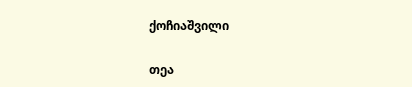ქოჩიაშვილი

თეა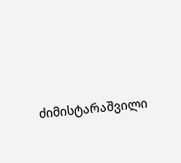ძიმისტარაშვილი